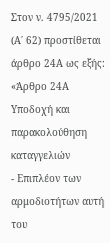Στον ν. 4795/2021 (Α΄ 62) προστίθεται άρθρο 24Α ως εξής:
«Άρθρο 24Α
Υποδοχή και παρακολούθηση καταγγελιών
- Επιπλέον των αρμοδιοτήτων αυτή του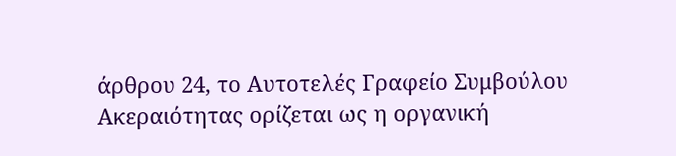άρθρου 24, το Αυτοτελές Γραφείο Συμβούλου Ακεραιότητας ορίζεται ως η οργανική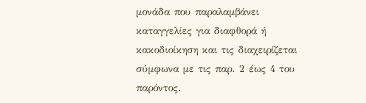μονάδα που παραλαμβάνει καταγγελίες για διαφθορά ή κακοδιοίκηση και τις διαχειρίζεται σύμφωνα με τις παρ. 2 έως 4 του παρόντος.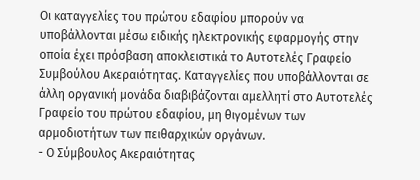Οι καταγγελίες του πρώτου εδαφίου μπορούν να υποβάλλονται μέσω ειδικής ηλεκτρονικής εφαρμογής στην οποία έχει πρόσβαση αποκλειστικά το Αυτοτελές Γραφείο Συμβούλου Ακεραιότητας. Καταγγελίες που υποβάλλονται σε άλλη οργανική μονάδα διαβιβάζονται αμελλητί στο Αυτοτελές Γραφείο του πρώτου εδαφίου, μη θιγομένων των αρμοδιοτήτων των πειθαρχικών οργάνων.
- Ο Σύμβουλος Ακεραιότητας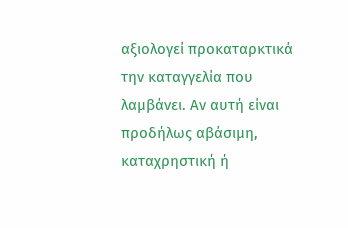αξιολογεί προκαταρκτικά την καταγγελία που λαμβάνει. Αν αυτή είναι προδήλως αβάσιμη, καταχρηστική ή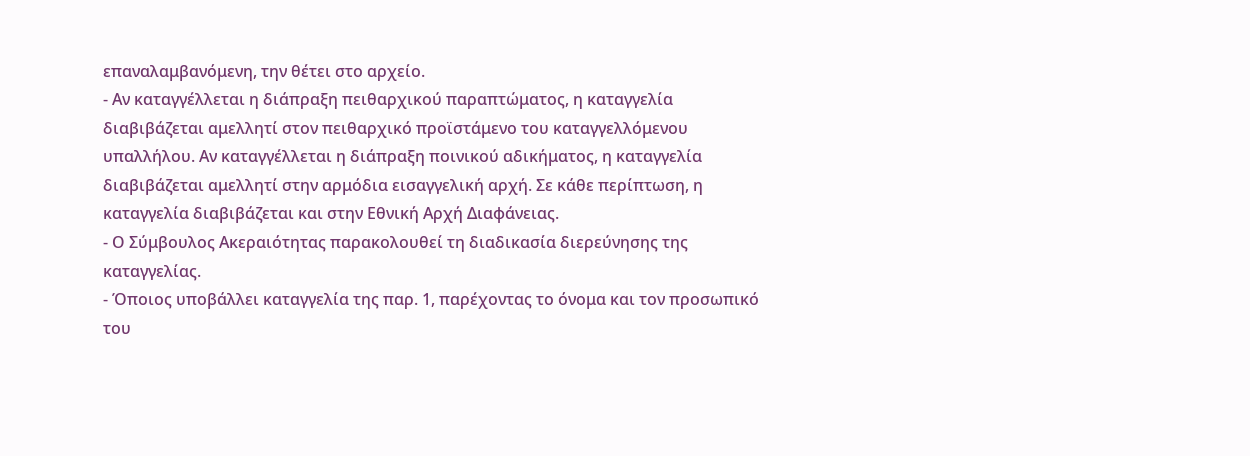επαναλαμβανόμενη, την θέτει στο αρχείο.
- Αν καταγγέλλεται η διάπραξη πειθαρχικού παραπτώματος, η καταγγελία διαβιβάζεται αμελλητί στον πειθαρχικό προϊστάμενο του καταγγελλόμενου υπαλλήλου. Αν καταγγέλλεται η διάπραξη ποινικού αδικήματος, η καταγγελία διαβιβάζεται αμελλητί στην αρμόδια εισαγγελική αρχή. Σε κάθε περίπτωση, η καταγγελία διαβιβάζεται και στην Εθνική Αρχή Διαφάνειας.
- Ο Σύμβουλος Ακεραιότητας παρακολουθεί τη διαδικασία διερεύνησης της καταγγελίας.
- Όποιος υποβάλλει καταγγελία της παρ. 1, παρέχοντας το όνομα και τον προσωπικό του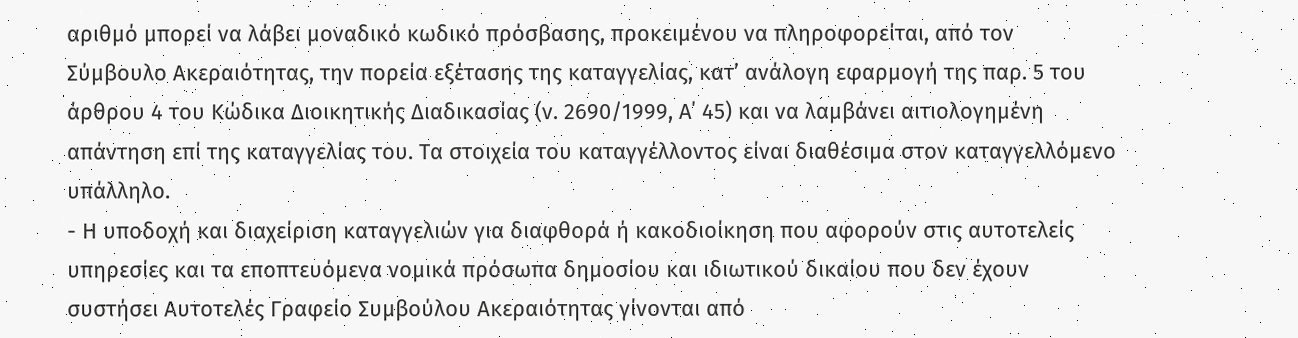αριθμό μπορεί να λάβει μοναδικό κωδικό πρόσβασης, προκειμένου να πληροφορείται, από τον Σύμβουλο Ακεραιότητας, την πορεία εξέτασης της καταγγελίας, κατ’ ανάλογη εφαρμογή της παρ. 5 του άρθρου 4 του Κώδικα Διοικητικής Διαδικασίας (ν. 2690/1999, Α΄ 45) και να λαμβάνει αιτιολογημένη απάντηση επί της καταγγελίας του. Τα στοιχεία του καταγγέλλοντος είναι διαθέσιμα στον καταγγελλόμενο υπάλληλο.
- Η υποδοχή και διαχείριση καταγγελιών για διαφθορά ή κακοδιοίκηση που αφορούν στις αυτοτελείς υπηρεσίες και τα εποπτευόμενα νομικά πρόσωπα δημοσίου και ιδιωτικού δικαίου που δεν έχουν συστήσει Αυτοτελές Γραφείο Συμβούλου Ακεραιότητας γίνονται από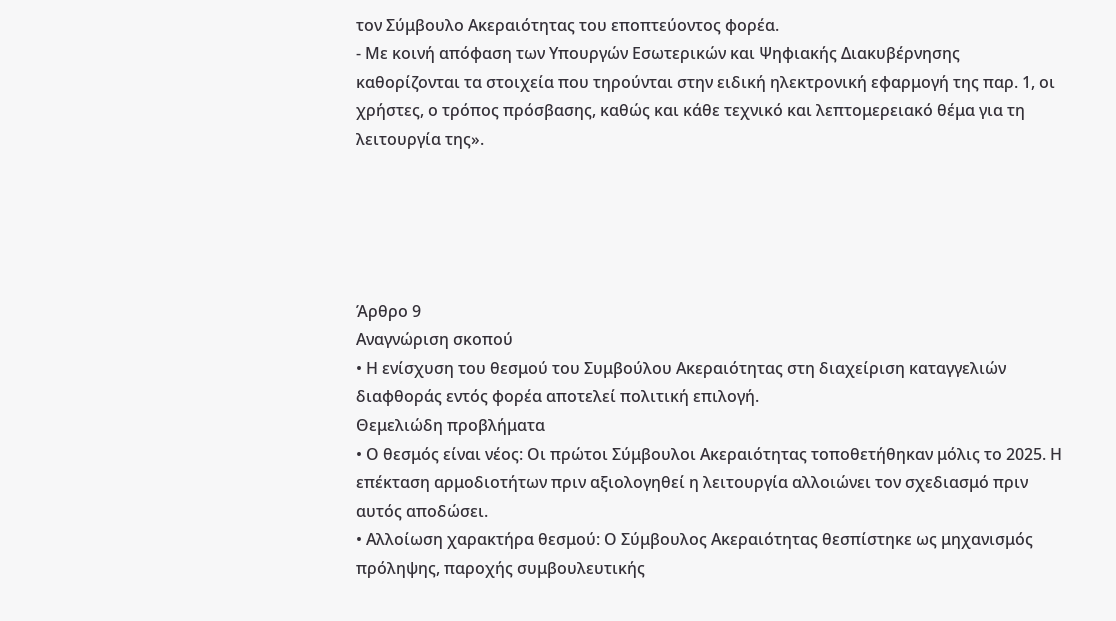τον Σύμβουλο Ακεραιότητας του εποπτεύοντος φορέα.
- Με κοινή απόφαση των Υπουργών Εσωτερικών και Ψηφιακής Διακυβέρνησης καθορίζονται τα στοιχεία που τηρούνται στην ειδική ηλεκτρονική εφαρμογή της παρ. 1, οι χρήστες, ο τρόπος πρόσβασης, καθώς και κάθε τεχνικό και λεπτομερειακό θέμα για τη λειτουργία της».





Άρθρο 9
Αναγνώριση σκοπού
• Η ενίσχυση του θεσμού του Συμβούλου Ακεραιότητας στη διαχείριση καταγγελιών διαφθοράς εντός φορέα αποτελεί πολιτική επιλογή.
Θεμελιώδη προβλήματα
• Ο θεσμός είναι νέος: Οι πρώτοι Σύμβουλοι Ακεραιότητας τοποθετήθηκαν μόλις το 2025. Η επέκταση αρμοδιοτήτων πριν αξιολογηθεί η λειτουργία αλλοιώνει τον σχεδιασμό πριν αυτός αποδώσει.
• Αλλοίωση χαρακτήρα θεσμού: Ο Σύμβουλος Ακεραιότητας θεσπίστηκε ως μηχανισμός πρόληψης, παροχής συμβουλευτικής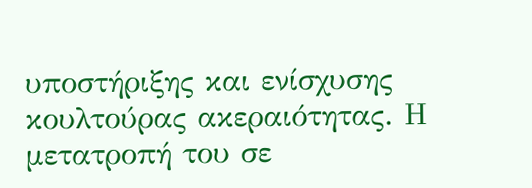υποστήριξης και ενίσχυσης κουλτούρας ακεραιότητας. Η μετατροπή του σε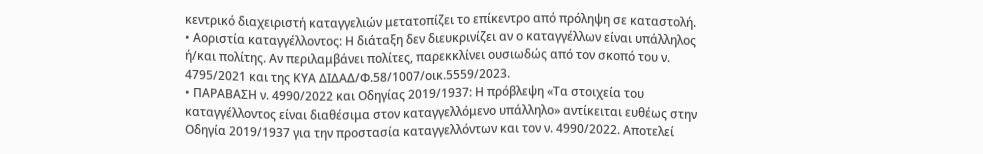κεντρικό διαχειριστή καταγγελιών μετατοπίζει το επίκεντρο από πρόληψη σε καταστολή.
• Αοριστία καταγγέλλοντος: Η διάταξη δεν διευκρινίζει αν ο καταγγέλλων είναι υπάλληλος ή/και πολίτης. Αν περιλαμβάνει πολίτες, παρεκκλίνει ουσιωδώς από τον σκοπό του ν. 4795/2021 και της ΚΥΑ ΔΙΔΑΔ/Φ.58/1007/οικ.5559/2023.
• ΠΑΡΑΒΑΣΗ ν. 4990/2022 και Οδηγίας 2019/1937: Η πρόβλεψη «Τα στοιχεία του καταγγέλλοντος είναι διαθέσιμα στον καταγγελλόμενο υπάλληλο» αντίκειται ευθέως στην Οδηγία 2019/1937 για την προστασία καταγγελλόντων και τον ν. 4990/2022. Αποτελεί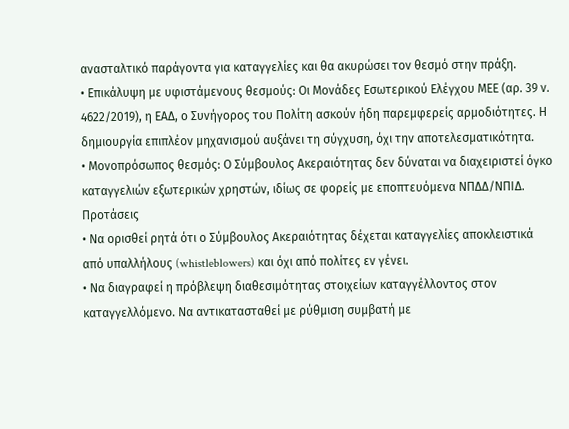ανασταλτικό παράγοντα για καταγγελίες και θα ακυρώσει τον θεσμό στην πράξη.
• Επικάλυψη με υφιστάμενους θεσμούς: Οι Μονάδες Εσωτερικού Ελέγχου ΜΕΕ (αρ. 39 ν. 4622/2019), η ΕΑΔ, ο Συνήγορος του Πολίτη ασκούν ήδη παρεμφερείς αρμοδιότητες. Η δημιουργία επιπλέον μηχανισμού αυξάνει τη σύγχυση, όχι την αποτελεσματικότητα.
• Μονοπρόσωπος θεσμός: Ο Σύμβουλος Ακεραιότητας δεν δύναται να διαχειριστεί όγκο καταγγελιών εξωτερικών χρηστών, ιδίως σε φορείς με εποπτευόμενα ΝΠΔΔ/ΝΠΙΔ.
Προτάσεις
• Να ορισθεί ρητά ότι ο Σύμβουλος Ακεραιότητας δέχεται καταγγελίες αποκλειστικά από υπαλλήλους (whistleblowers) και όχι από πολίτες εν γένει.
• Να διαγραφεί η πρόβλεψη διαθεσιμότητας στοιχείων καταγγέλλοντος στον καταγγελλόμενο. Να αντικατασταθεί με ρύθμιση συμβατή με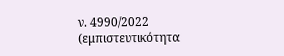ν. 4990/2022 (εμπιστευτικότητα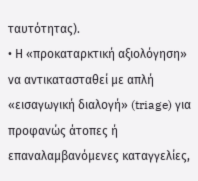ταυτότητας).
• Η «προκαταρκτική αξιολόγηση» να αντικατασταθεί με απλή «εισαγωγική διαλογή» (triage) για προφανώς άτοπες ή επαναλαμβανόμενες καταγγελίες,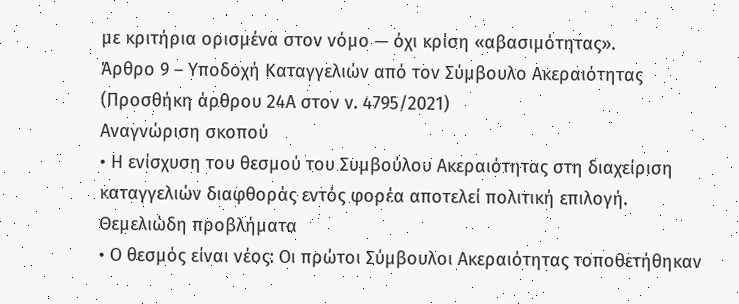με κριτήρια ορισμένα στον νόμο — όχι κρίση «αβασιμότητας».
Άρθρο 9 – Υποδοχή Καταγγελιών από τον Σύμβουλο Ακεραιότητας (Προσθήκη άρθρου 24Α στον ν. 4795/2021)
Αναγνώριση σκοπού
• Η ενίσχυση του θεσμού του Συμβούλου Ακεραιότητας στη διαχείριση καταγγελιών διαφθοράς εντός φορέα αποτελεί πολιτική επιλογή.
Θεμελιώδη προβλήματα
• Ο θεσμός είναι νέος: Οι πρώτοι Σύμβουλοι Ακεραιότητας τοποθετήθηκαν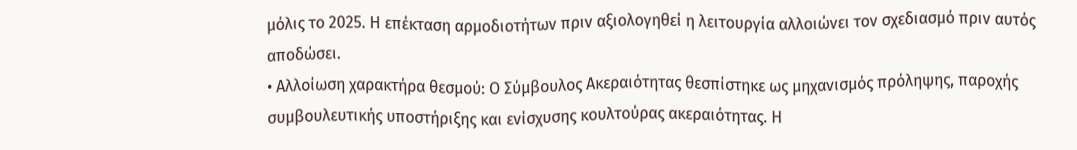μόλις το 2025. Η επέκταση αρμοδιοτήτων πριν αξιολογηθεί η λειτουργία αλλοιώνει τον σχεδιασμό πριν αυτός αποδώσει.
• Αλλοίωση χαρακτήρα θεσμού: Ο Σύμβουλος Ακεραιότητας θεσπίστηκε ως μηχανισμός πρόληψης, παροχής συμβουλευτικής υποστήριξης και ενίσχυσης κουλτούρας ακεραιότητας. Η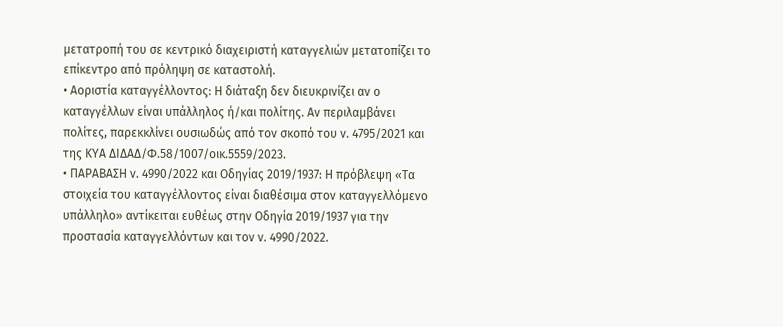μετατροπή του σε κεντρικό διαχειριστή καταγγελιών μετατοπίζει το επίκεντρο από πρόληψη σε καταστολή.
• Αοριστία καταγγέλλοντος: Η διάταξη δεν διευκρινίζει αν ο καταγγέλλων είναι υπάλληλος ή/και πολίτης. Αν περιλαμβάνει πολίτες, παρεκκλίνει ουσιωδώς από τον σκοπό του ν. 4795/2021 και της ΚΥΑ ΔΙΔΑΔ/Φ.58/1007/οικ.5559/2023.
• ΠΑΡΑΒΑΣΗ ν. 4990/2022 και Οδηγίας 2019/1937: Η πρόβλεψη «Τα στοιχεία του καταγγέλλοντος είναι διαθέσιμα στον καταγγελλόμενο υπάλληλο» αντίκειται ευθέως στην Οδηγία 2019/1937 για την προστασία καταγγελλόντων και τον ν. 4990/2022.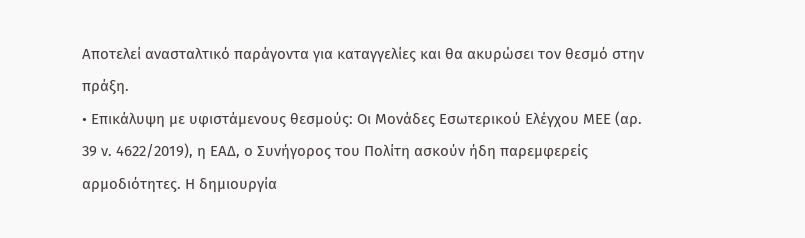Αποτελεί ανασταλτικό παράγοντα για καταγγελίες και θα ακυρώσει τον θεσμό στην πράξη.
• Επικάλυψη με υφιστάμενους θεσμούς: Οι Μονάδες Εσωτερικού Ελέγχου ΜΕΕ (αρ. 39 ν. 4622/2019), η ΕΑΔ, ο Συνήγορος του Πολίτη ασκούν ήδη παρεμφερείς αρμοδιότητες. Η δημιουργία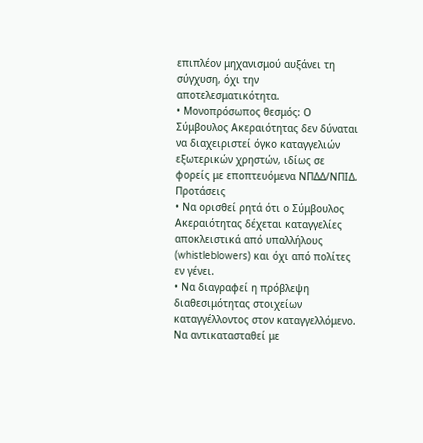επιπλέον μηχανισμού αυξάνει τη σύγχυση, όχι την αποτελεσματικότητα.
• Μονοπρόσωπος θεσμός: Ο Σύμβουλος Ακεραιότητας δεν δύναται να διαχειριστεί όγκο καταγγελιών εξωτερικών χρηστών, ιδίως σε φορείς με εποπτευόμενα ΝΠΔΔ/ΝΠΙΔ.
Προτάσεις
• Να ορισθεί ρητά ότι ο Σύμβουλος Ακεραιότητας δέχεται καταγγελίες αποκλειστικά από υπαλλήλους (whistleblowers) και όχι από πολίτες εν γένει.
• Να διαγραφεί η πρόβλεψη διαθεσιμότητας στοιχείων καταγγέλλοντος στον καταγγελλόμενο. Να αντικατασταθεί με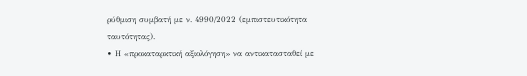ρύθμιση συμβατή με ν. 4990/2022 (εμπιστευτικότητα ταυτότητας).
• Η «προκαταρκτική αξιολόγηση» να αντικατασταθεί με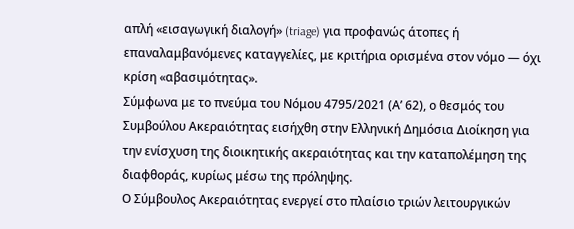απλή «εισαγωγική διαλογή» (triage) για προφανώς άτοπες ή επαναλαμβανόμενες καταγγελίες, με κριτήρια ορισμένα στον νόμο — όχι κρίση «αβασιμότητας».
Σύμφωνα με το πνεύμα του Νόμου 4795/2021 (Α’ 62), ο θεσμός του Συμβούλου Ακεραιότητας εισήχθη στην Ελληνική Δημόσια Διοίκηση για την ενίσχυση της διοικητικής ακεραιότητας και την καταπολέμηση της διαφθοράς, κυρίως μέσω της πρόληψης.
Ο Σύμβουλος Ακεραιότητας ενεργεί στο πλαίσιο τριών λειτουργικών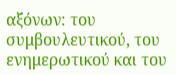αξόνων: του συμβουλευτικού, του ενημερωτικού και του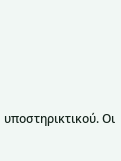υποστηρικτικού. Οι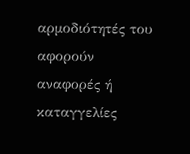αρμοδιότητές του αφορούν αναφορές ή καταγγελίες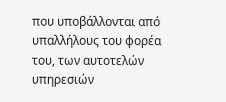που υποβάλλονται από υπαλλήλους του φορέα του, των αυτοτελών υπηρεσιών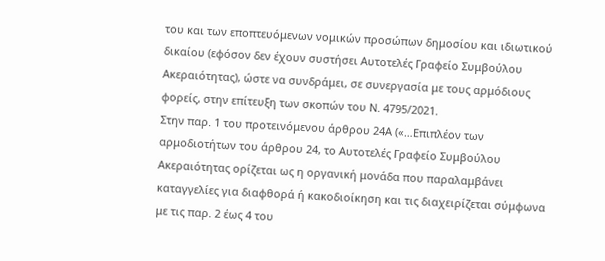του και των εποπτευόμενων νομικών προσώπων δημοσίου και ιδιωτικού δικαίου (εφόσον δεν έχουν συστήσει Αυτοτελές Γραφείο Συμβούλου Ακεραιότητας), ώστε να συνδράμει, σε συνεργασία με τους αρμόδιους φορείς, στην επίτευξη των σκοπών του Ν. 4795/2021.
Στην παρ. 1 του προτεινόμενου άρθρου 24Α («…Επιπλέον των αρμοδιοτήτων του άρθρου 24, το Αυτοτελές Γραφείο Συμβούλου Ακεραιότητας ορίζεται ως η οργανική μονάδα που παραλαμβάνει καταγγελίες για διαφθορά ή κακοδιοίκηση και τις διαχειρίζεται σύμφωνα με τις παρ. 2 έως 4 του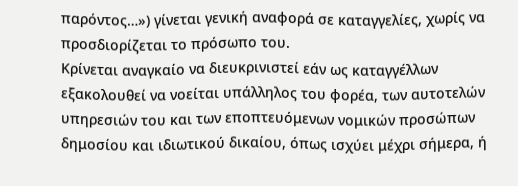παρόντος…») γίνεται γενική αναφορά σε καταγγελίες, χωρίς να προσδιορίζεται το πρόσωπο του.
Κρίνεται αναγκαίο να διευκρινιστεί εάν ως καταγγέλλων εξακολουθεί να νοείται υπάλληλος του φορέα, των αυτοτελών υπηρεσιών του και των εποπτευόμενων νομικών προσώπων δημοσίου και ιδιωτικού δικαίου, όπως ισχύει μέχρι σήμερα, ή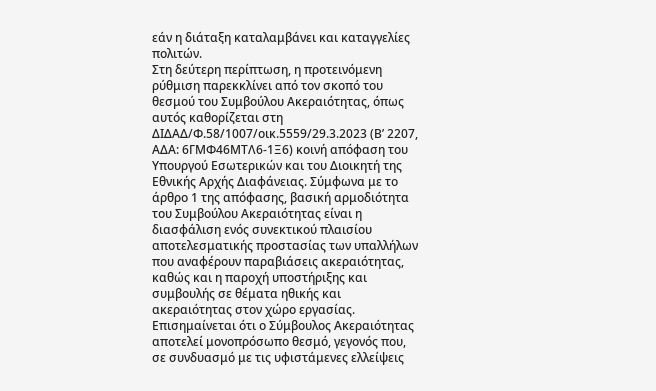εάν η διάταξη καταλαμβάνει και καταγγελίες πολιτών.
Στη δεύτερη περίπτωση, η προτεινόμενη ρύθμιση παρεκκλίνει από τον σκοπό του θεσμού του Συμβούλου Ακεραιότητας, όπως αυτός καθορίζεται στη ΔΙΔΑΔ/Φ.58/1007/οικ.5559/29.3.2023 (Β’ 2207, ΑΔΑ: 6ΓΜΦ46ΜΤΛ6-1Ξ6) κοινή απόφαση του Υπουργού Εσωτερικών και του Διοικητή της Εθνικής Αρχής Διαφάνειας. Σύμφωνα με το άρθρο 1 της απόφασης, βασική αρμοδιότητα του Συμβούλου Ακεραιότητας είναι η διασφάλιση ενός συνεκτικού πλαισίου αποτελεσματικής προστασίας των υπαλλήλων που αναφέρουν παραβιάσεις ακεραιότητας, καθώς και η παροχή υποστήριξης και συμβουλής σε θέματα ηθικής και ακεραιότητας στον χώρο εργασίας.
Επισημαίνεται ότι ο Σύμβουλος Ακεραιότητας αποτελεί μονοπρόσωπο θεσμό, γεγονός που, σε συνδυασμό με τις υφιστάμενες ελλείψεις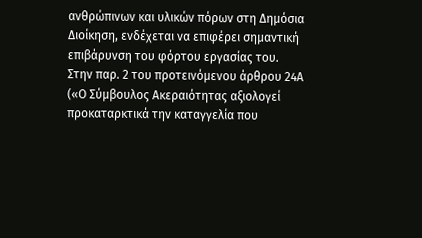ανθρώπινων και υλικών πόρων στη Δημόσια Διοίκηση, ενδέχεται να επιφέρει σημαντική επιβάρυνση του φόρτου εργασίας του.
Στην παρ. 2 του προτεινόμενου άρθρου 24Α («Ο Σύμβουλος Ακεραιότητας αξιολογεί προκαταρκτικά την καταγγελία που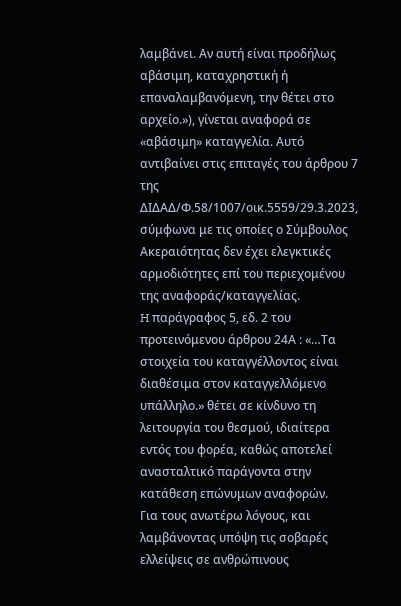λαμβάνει. Αν αυτή είναι προδήλως αβάσιμη, καταχρηστική ή επαναλαμβανόμενη, την θέτει στο αρχείο.»), γίνεται αναφορά σε «αβάσιμη» καταγγελία. Αυτό αντιβαίνει στις επιταγές του άρθρου 7 της ΔΙΔΑΔ/Φ.58/1007/οικ.5559/29.3.2023, σύμφωνα με τις οποίες ο Σύμβουλος Ακεραιότητας δεν έχει ελεγκτικές αρμοδιότητες επί του περιεχομένου της αναφοράς/καταγγελίας.
H παράγραφος 5, εδ. 2 του προτεινόμενου άρθρου 24Α : «…Τα στοιχεία του καταγγέλλοντος είναι διαθέσιμα στον καταγγελλόμενο υπάλληλο.» θέτει σε κίνδυνο τη λειτουργία του θεσμού, ιδιαίτερα εντός του φορέα, καθώς αποτελεί ανασταλτικό παράγοντα στην κατάθεση επώνυμων αναφορών.
Για τους ανωτέρω λόγους, και λαμβάνοντας υπόψη τις σοβαρές ελλείψεις σε ανθρώπινους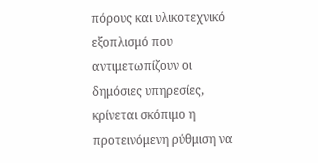πόρους και υλικοτεχνικό εξοπλισμό που αντιμετωπίζουν οι δημόσιες υπηρεσίες, κρίνεται σκόπιμο η προτεινόμενη ρύθμιση να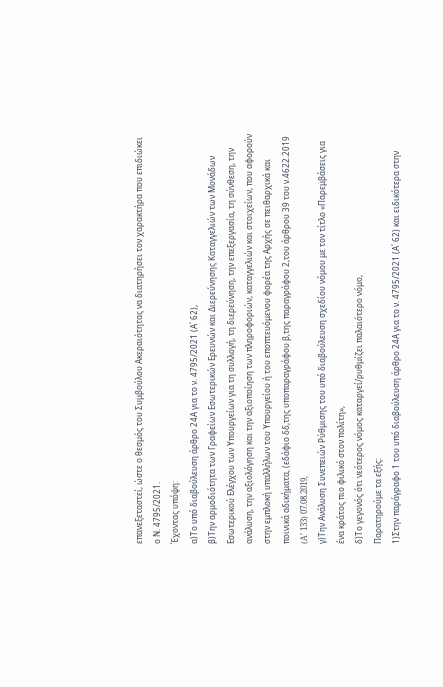επανεξεταστεί, ώστε ο θεσμός του Συμβούλου Ακεραιότητας να διατηρήσει τον χαρακτήρα που επιδιώκει ο Ν. 4795/2021.
Έχοντας υπόψη:
α)Το υπό διαβούλευση άρθρο 24Α για το ν. 4795/2021 (Α΄ 62),
β)Την αρμοδιότητα των Γραφείων Εσωτερικών Ερευνών και Διερεύνησης Καταγγελιών των Μονάδων Εσωτερικού Ελέγχου των Υπουργείων για τη συλλογή, τη διερεύνηση, την επεξεργασία, τη σύνθεση, την ανάλυση, την αξιολόγηση και την αξιοποίηση των πληροφοριών, καταγγελιών και στοιχείων, που αφορούν στην εμπλοκή υπαλλήλων του Υπουργείου ή του εποπτευόμενου φορέα της Αρχής σε πειθαρχικά και ποινικά αδικήματα, (εδάφιο δδ,της υποπαραγράφου β,της παραγράφου 2,του άρθρου 39 του ν.4622.2019 (A’ 133) 07.08.2019,
γ)Την Ανάλυση Συνεπειών Ρύθμισης του υπό διαβούλευση σχεδίου νόμου με τον τίτλο «Παρεμβάσεις για ένα κράτος πιο φιλικό στον πολίτη»,
δ)Το γεγονός ότι νεότερος νόμος καταργεί/ρυθμίζει παλαιότερο νόμο,
Παρατηρούμε τα εξής:
1)Στην παράγραφο 1 του υπό διαβούλευση άρθρο 24Α για το ν. 4795/2021 (Α΄ 62) και ειδικότερα στην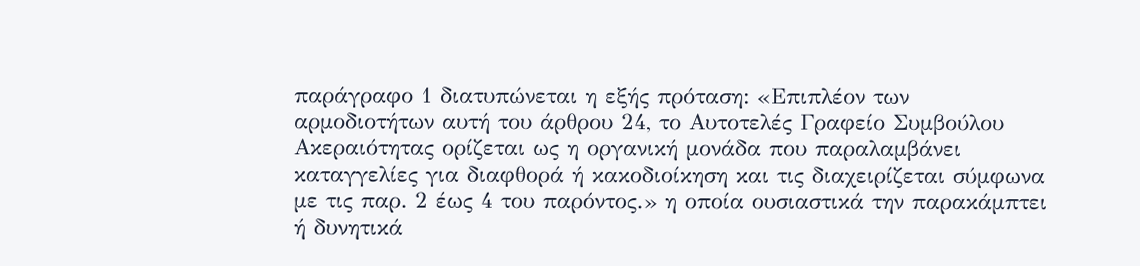παράγραφο 1 διατυπώνεται η εξής πρόταση: «Επιπλέον των αρμοδιοτήτων αυτή του άρθρου 24, το Αυτοτελές Γραφείο Συμβούλου Ακεραιότητας ορίζεται ως η οργανική μονάδα που παραλαμβάνει καταγγελίες για διαφθορά ή κακοδιοίκηση και τις διαχειρίζεται σύμφωνα με τις παρ. 2 έως 4 του παρόντος.» η οποία ουσιαστικά την παρακάμπτει ή δυνητικά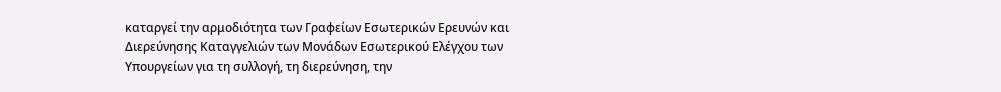καταργεί την αρμοδιότητα των Γραφείων Εσωτερικών Ερευνών και Διερεύνησης Καταγγελιών των Μονάδων Εσωτερικού Ελέγχου των Υπουργείων για τη συλλογή, τη διερεύνηση, την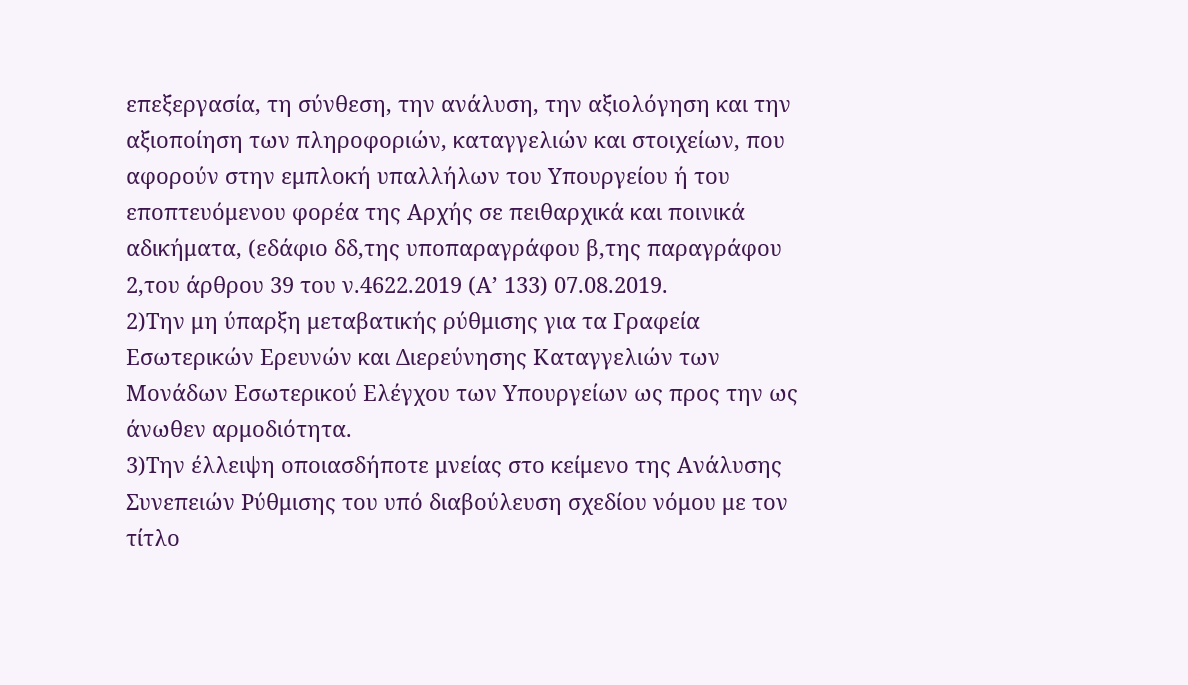επεξεργασία, τη σύνθεση, την ανάλυση, την αξιολόγηση και την αξιοποίηση των πληροφοριών, καταγγελιών και στοιχείων, που αφορούν στην εμπλοκή υπαλλήλων του Υπουργείου ή του εποπτευόμενου φορέα της Αρχής σε πειθαρχικά και ποινικά αδικήματα, (εδάφιο δδ,της υποπαραγράφου β,της παραγράφου 2,του άρθρου 39 του ν.4622.2019 (A’ 133) 07.08.2019.
2)Την μη ύπαρξη μεταβατικής ρύθμισης για τα Γραφεία Εσωτερικών Ερευνών και Διερεύνησης Καταγγελιών των Μονάδων Εσωτερικού Ελέγχου των Υπουργείων ως προς την ως άνωθεν αρμοδιότητα.
3)Την έλλειψη οποιασδήποτε μνείας στο κείμενο της Ανάλυσης Συνεπειών Ρύθμισης του υπό διαβούλευση σχεδίου νόμου με τον τίτλο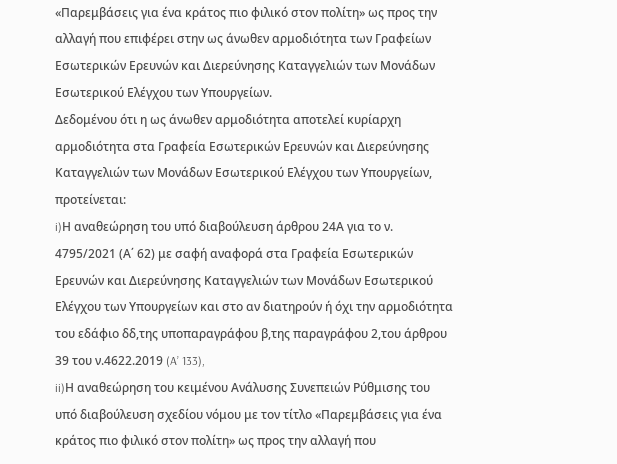«Παρεμβάσεις για ένα κράτος πιο φιλικό στον πολίτη» ως προς την αλλαγή που επιφέρει στην ως άνωθεν αρμοδιότητα των Γραφείων Εσωτερικών Ερευνών και Διερεύνησης Καταγγελιών των Μονάδων Εσωτερικού Ελέγχου των Υπουργείων.
Δεδομένου ότι η ως άνωθεν αρμοδιότητα αποτελεί κυρίαρχη αρμοδιότητα στα Γραφεία Εσωτερικών Ερευνών και Διερεύνησης Καταγγελιών των Μονάδων Εσωτερικού Ελέγχου των Υπουργείων, προτείνεται:
i)Η αναθεώρηση του υπό διαβούλευση άρθρου 24Α για το ν. 4795/2021 (Α΄ 62) με σαφή αναφορά στα Γραφεία Εσωτερικών Ερευνών και Διερεύνησης Καταγγελιών των Μονάδων Εσωτερικού Ελέγχου των Υπουργείων και στο αν διατηρούν ή όχι την αρμοδιότητα του εδάφιο δδ,της υποπαραγράφου β,της παραγράφου 2,του άρθρου 39 του ν.4622.2019 (A’ 133),
ii)Η αναθεώρηση του κειμένου Ανάλυσης Συνεπειών Ρύθμισης του υπό διαβούλευση σχεδίου νόμου με τον τίτλο «Παρεμβάσεις για ένα κράτος πιο φιλικό στον πολίτη» ως προς την αλλαγή που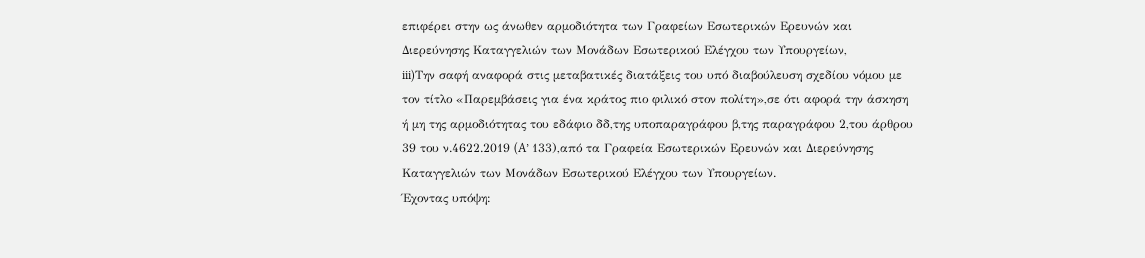επιφέρει στην ως άνωθεν αρμοδιότητα των Γραφείων Εσωτερικών Ερευνών και Διερεύνησης Καταγγελιών των Μονάδων Εσωτερικού Ελέγχου των Υπουργείων,
iii)Την σαφή αναφορά στις μεταβατικές διατάξεις του υπό διαβούλευση σχεδίου νόμου με τον τίτλο «Παρεμβάσεις για ένα κράτος πιο φιλικό στον πολίτη»,σε ότι αφορά την άσκηση ή μη της αρμοδιότητας του εδάφιο δδ,της υποπαραγράφου β,της παραγράφου 2,του άρθρου 39 του ν.4622.2019 (A’ 133),από τα Γραφεία Εσωτερικών Ερευνών και Διερεύνησης Καταγγελιών των Μονάδων Εσωτερικού Ελέγχου των Υπουργείων.
Έχοντας υπόψη: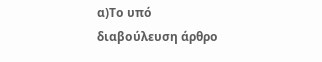α)Το υπό διαβούλευση άρθρο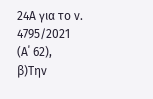24Α για το ν. 4795/2021 (Α΄ 62),
β)Την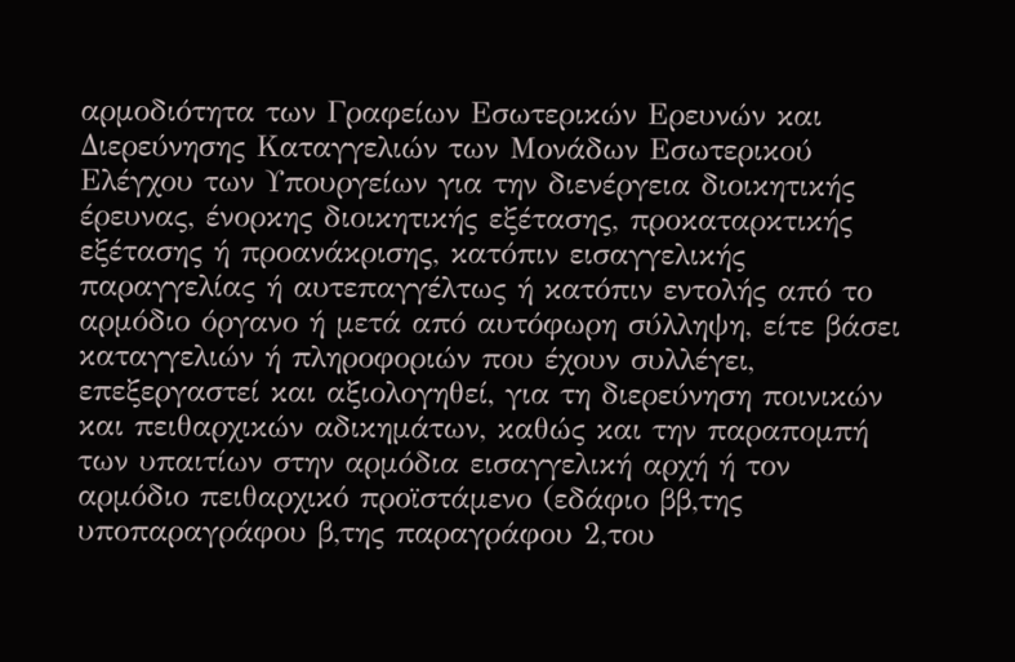αρμοδιότητα των Γραφείων Εσωτερικών Ερευνών και Διερεύνησης Καταγγελιών των Μονάδων Εσωτερικού Ελέγχου των Υπουργείων για την διενέργεια διοικητικής έρευνας, ένορκης διοικητικής εξέτασης, προκαταρκτικής εξέτασης ή προανάκρισης, κατόπιν εισαγγελικής παραγγελίας ή αυτεπαγγέλτως ή κατόπιν εντολής από το αρμόδιο όργανο ή μετά από αυτόφωρη σύλληψη, είτε βάσει καταγγελιών ή πληροφοριών που έχουν συλλέγει, επεξεργαστεί και αξιολογηθεί, για τη διερεύνηση ποινικών και πειθαρχικών αδικημάτων, καθώς και την παραπομπή των υπαιτίων στην αρμόδια εισαγγελική αρχή ή τον αρμόδιο πειθαρχικό προϊστάμενο (εδάφιο ββ,της υποπαραγράφου β,της παραγράφου 2,του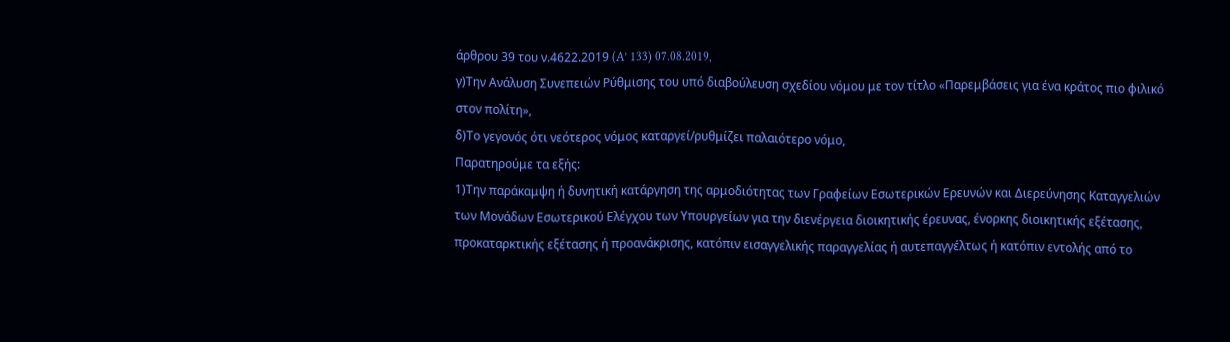άρθρου 39 του ν.4622.2019 (A’ 133) 07.08.2019,
γ)Την Ανάλυση Συνεπειών Ρύθμισης του υπό διαβούλευση σχεδίου νόμου με τον τίτλο «Παρεμβάσεις για ένα κράτος πιο φιλικό στον πολίτη»,
δ)Το γεγονός ότι νεότερος νόμος καταργεί/ρυθμίζει παλαιότερο νόμο,
Παρατηρούμε τα εξής:
1)Την παράκαμψη ή δυνητική κατάργηση της αρμοδιότητας των Γραφείων Εσωτερικών Ερευνών και Διερεύνησης Καταγγελιών των Μονάδων Εσωτερικού Ελέγχου των Υπουργείων για την διενέργεια διοικητικής έρευνας, ένορκης διοικητικής εξέτασης, προκαταρκτικής εξέτασης ή προανάκρισης, κατόπιν εισαγγελικής παραγγελίας ή αυτεπαγγέλτως ή κατόπιν εντολής από το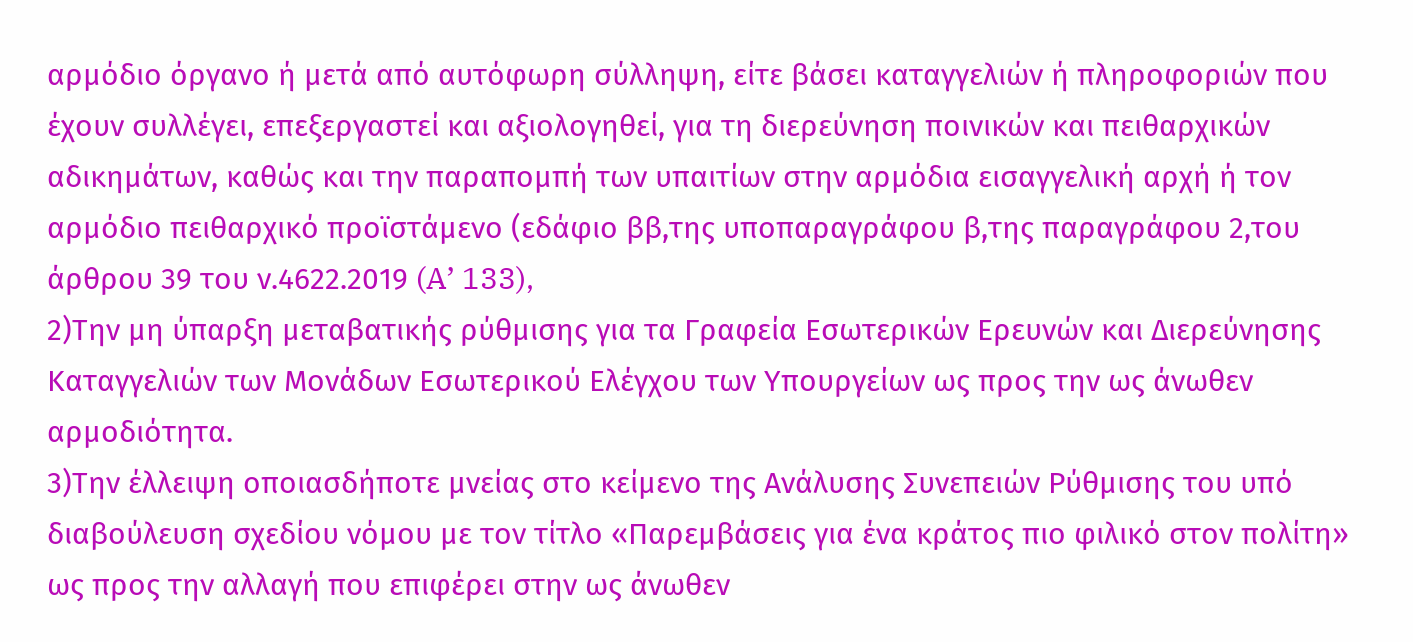αρμόδιο όργανο ή μετά από αυτόφωρη σύλληψη, είτε βάσει καταγγελιών ή πληροφοριών που έχουν συλλέγει, επεξεργαστεί και αξιολογηθεί, για τη διερεύνηση ποινικών και πειθαρχικών αδικημάτων, καθώς και την παραπομπή των υπαιτίων στην αρμόδια εισαγγελική αρχή ή τον αρμόδιο πειθαρχικό προϊστάμενο (εδάφιο ββ,της υποπαραγράφου β,της παραγράφου 2,του άρθρου 39 του ν.4622.2019 (A’ 133),
2)Την μη ύπαρξη μεταβατικής ρύθμισης για τα Γραφεία Εσωτερικών Ερευνών και Διερεύνησης Καταγγελιών των Μονάδων Εσωτερικού Ελέγχου των Υπουργείων ως προς την ως άνωθεν αρμοδιότητα.
3)Την έλλειψη οποιασδήποτε μνείας στο κείμενο της Ανάλυσης Συνεπειών Ρύθμισης του υπό διαβούλευση σχεδίου νόμου με τον τίτλο «Παρεμβάσεις για ένα κράτος πιο φιλικό στον πολίτη» ως προς την αλλαγή που επιφέρει στην ως άνωθεν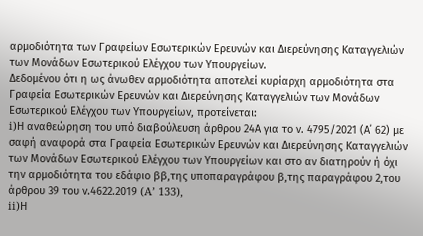αρμοδιότητα των Γραφείων Εσωτερικών Ερευνών και Διερεύνησης Καταγγελιών των Μονάδων Εσωτερικού Ελέγχου των Υπουργείων.
Δεδομένου ότι η ως άνωθεν αρμοδιότητα αποτελεί κυρίαρχη αρμοδιότητα στα Γραφεία Εσωτερικών Ερευνών και Διερεύνησης Καταγγελιών των Μονάδων Εσωτερικού Ελέγχου των Υπουργείων, προτείνεται:
i)Η αναθεώρηση του υπό διαβούλευση άρθρου 24Α για το ν. 4795/2021 (Α΄ 62) με σαφή αναφορά στα Γραφεία Εσωτερικών Ερευνών και Διερεύνησης Καταγγελιών των Μονάδων Εσωτερικού Ελέγχου των Υπουργείων και στο αν διατηρούν ή όχι την αρμοδιότητα του εδάφιο ββ,της υποπαραγράφου β,της παραγράφου 2,του άρθρου 39 του ν.4622.2019 (A’ 133),
ii)Η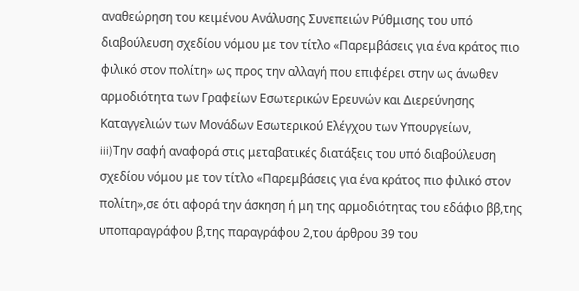αναθεώρηση του κειμένου Ανάλυσης Συνεπειών Ρύθμισης του υπό διαβούλευση σχεδίου νόμου με τον τίτλο «Παρεμβάσεις για ένα κράτος πιο φιλικό στον πολίτη» ως προς την αλλαγή που επιφέρει στην ως άνωθεν αρμοδιότητα των Γραφείων Εσωτερικών Ερευνών και Διερεύνησης Καταγγελιών των Μονάδων Εσωτερικού Ελέγχου των Υπουργείων,
iii)Την σαφή αναφορά στις μεταβατικές διατάξεις του υπό διαβούλευση σχεδίου νόμου με τον τίτλο «Παρεμβάσεις για ένα κράτος πιο φιλικό στον πολίτη»,σε ότι αφορά την άσκηση ή μη της αρμοδιότητας του εδάφιο ββ,της υποπαραγράφου β,της παραγράφου 2,του άρθρου 39 του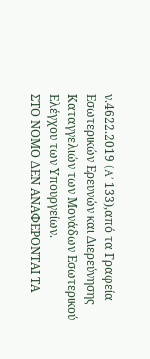ν.4622.2019 (A’ 133),από τα Γραφεία Εσωτερικών Ερευνών και Διερεύνησης Καταγγελιών των Μονάδων Εσωτερικού Ελέγχου των Υπουργείων.
ΣΤΟ ΝΟΜΟ ΔΕΝ ΑΝΑΦΕΡΟΝΤΑΙ ΤΑ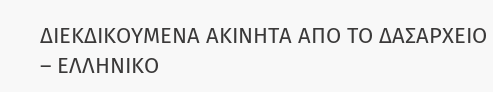ΔΙΕΚΔΙΚΟΥΜΕΝΑ ΑΚΙΝΗΤΑ ΑΠΟ ΤΟ ΔΑΣΑΡΧΕΙΟ – ΕΛΛΗΝΙΚΟ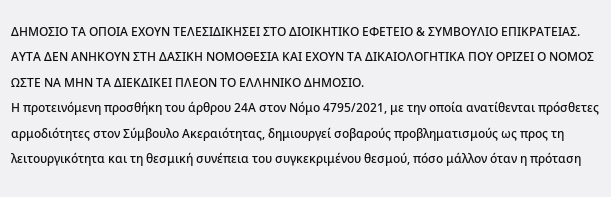ΔΗΜΟΣΙΟ ΤΑ ΟΠΟΙΑ ΕΧΟΥΝ ΤΕΛΕΣΙΔΙΚΗΣΕΙ ΣΤΟ ΔΙΟΙΚΗΤΙΚΟ ΕΦΕΤΕΙΟ & ΣΥΜΒΟΥΛΙΟ ΕΠΙΚΡΑΤΕΙΑΣ. ΑΥΤΑ ΔΕΝ ΑΝΗΚΟΥΝ ΣΤΗ ΔΑΣΙΚΗ ΝΟΜΟΘΕΣΙΑ ΚΑΙ ΕΧΟΥΝ ΤΑ ΔΙΚΑΙΟΛΟΓΗΤΙΚΑ ΠΟΥ ΟΡΙΖΕΙ Ο ΝΟΜΟΣ ΩΣΤΕ ΝΑ ΜΗΝ ΤΑ ΔΙΕΚΔΙΚΕΙ ΠΛΕΟΝ ΤΟ ΕΛΛΗΝΙΚΟ ΔΗΜΟΣΙΟ.
Η προτεινόμενη προσθήκη του άρθρου 24Α στον Νόμο 4795/2021, με την οποία ανατίθενται πρόσθετες αρμοδιότητες στον Σύμβουλο Ακεραιότητας, δημιουργεί σοβαρούς προβληματισμούς ως προς τη λειτουργικότητα και τη θεσμική συνέπεια του συγκεκριμένου θεσμού, πόσο μάλλον όταν η πρόταση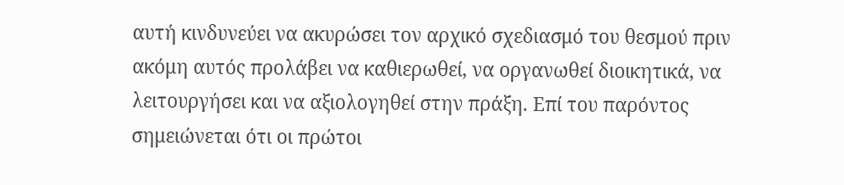αυτή κινδυνεύει να ακυρώσει τον αρχικό σχεδιασμό του θεσμού πριν ακόμη αυτός προλάβει να καθιερωθεί, να οργανωθεί διοικητικά, να λειτουργήσει και να αξιολογηθεί στην πράξη. Επί του παρόντος σημειώνεται ότι οι πρώτοι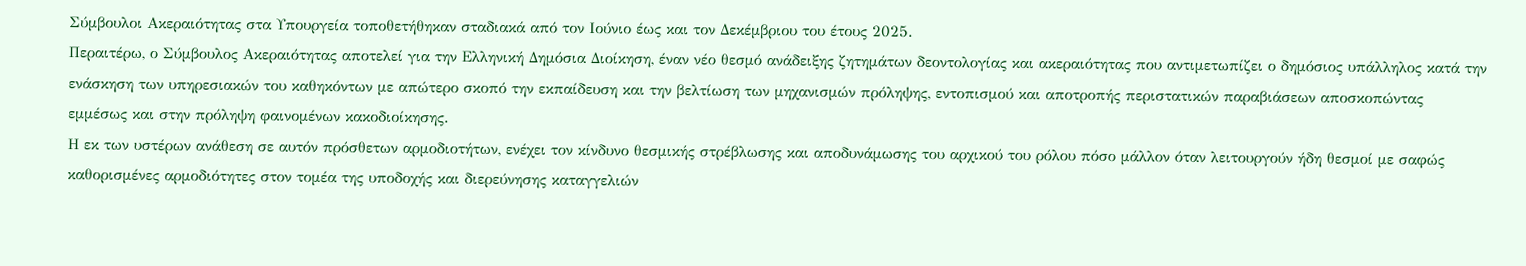Σύμβουλοι Ακεραιότητας στα Υπουργεία τοποθετήθηκαν σταδιακά από τον Ιούνιο έως και τον Δεκέμβριου του έτους 2025.
Περαιτέρω, ο Σύμβουλος Ακεραιότητας αποτελεί για την Ελληνική Δημόσια Διοίκηση, έναν νέο θεσμό ανάδειξης ζητημάτων δεοντολογίας και ακεραιότητας που αντιμετωπίζει ο δημόσιος υπάλληλος κατά την ενάσκηση των υπηρεσιακών του καθηκόντων με απώτερο σκοπό την εκπαίδευση και την βελτίωση των μηχανισμών πρόληψης, εντοπισμού και αποτροπής περιστατικών παραβιάσεων αποσκοπώντας εμμέσως και στην πρόληψη φαινομένων κακοδιοίκησης.
Η εκ των υστέρων ανάθεση σε αυτόν πρόσθετων αρμοδιοτήτων, ενέχει τον κίνδυνο θεσμικής στρέβλωσης και αποδυνάμωσης του αρχικού του ρόλου πόσο μάλλον όταν λειτουργούν ήδη θεσμοί με σαφώς καθορισμένες αρμοδιότητες στον τομέα της υποδοχής και διερεύνησης καταγγελιών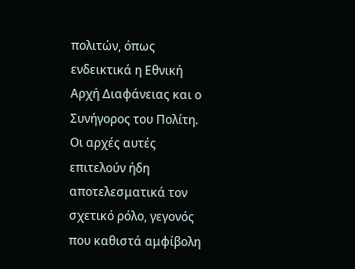πολιτών, όπως ενδεικτικά η Εθνική Αρχή Διαφάνειας και ο Συνήγορος του Πολίτη. Οι αρχές αυτές επιτελούν ήδη αποτελεσματικά τον σχετικό ρόλο, γεγονός που καθιστά αμφίβολη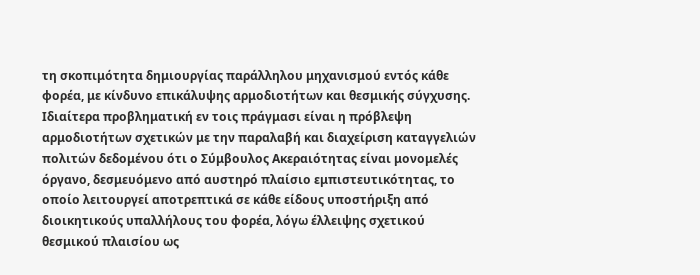τη σκοπιμότητα δημιουργίας παράλληλου μηχανισμού εντός κάθε φορέα, με κίνδυνο επικάλυψης αρμοδιοτήτων και θεσμικής σύγχυσης.
Ιδιαίτερα προβληματική εν τοις πράγμασι είναι η πρόβλεψη αρμοδιοτήτων σχετικών με την παραλαβή και διαχείριση καταγγελιών πολιτών δεδομένου ότι ο Σύμβουλος Ακεραιότητας είναι μονομελές όργανο, δεσμευόμενο από αυστηρό πλαίσιο εμπιστευτικότητας, το οποίο λειτουργεί αποτρεπτικά σε κάθε είδους υποστήριξη από διοικητικούς υπαλλήλους του φορέα, λόγω έλλειψης σχετικού θεσμικού πλαισίου ως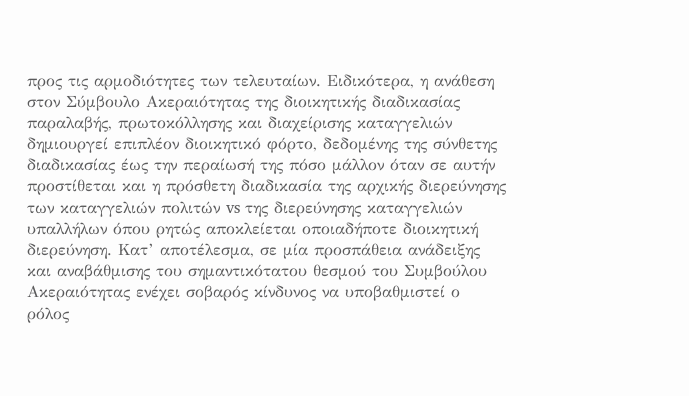προς τις αρμοδιότητες των τελευταίων. Ειδικότερα, η ανάθεση στον Σύμβουλο Ακεραιότητας της διοικητικής διαδικασίας παραλαβής, πρωτοκόλλησης και διαχείρισης καταγγελιών δημιουργεί επιπλέον διοικητικό φόρτο, δεδομένης της σύνθετης διαδικασίας έως την περαίωσή της πόσο μάλλον όταν σε αυτήν προστίθεται και η πρόσθετη διαδικασία της αρχικής διερεύνησης των καταγγελιών πολιτών vs της διερεύνησης καταγγελιών υπαλλήλων όπου ρητώς αποκλείεται οποιαδήποτε διοικητική διερεύνηση. Κατ’ αποτέλεσμα, σε μία προσπάθεια ανάδειξης και αναβάθμισης του σημαντικότατου θεσμού του Συμβούλου Ακεραιότητας ενέχει σοβαρός κίνδυνος να υποβαθμιστεί ο ρόλος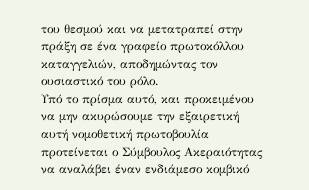του θεσμού και να μετατραπεί στην πράξη σε ένα γραφείο πρωτοκόλλου καταγγελιών, αποδημώντας τον ουσιαστικό του ρόλο.
Υπό το πρίσμα αυτό, και προκειμένου να μην ακυρώσουμε την εξαιρετική αυτή νομοθετική πρωτοβουλία προτείνεται ο Σύμβουλος Ακεραιότητας να αναλάβει έναν ενδιάμεσο κομβικό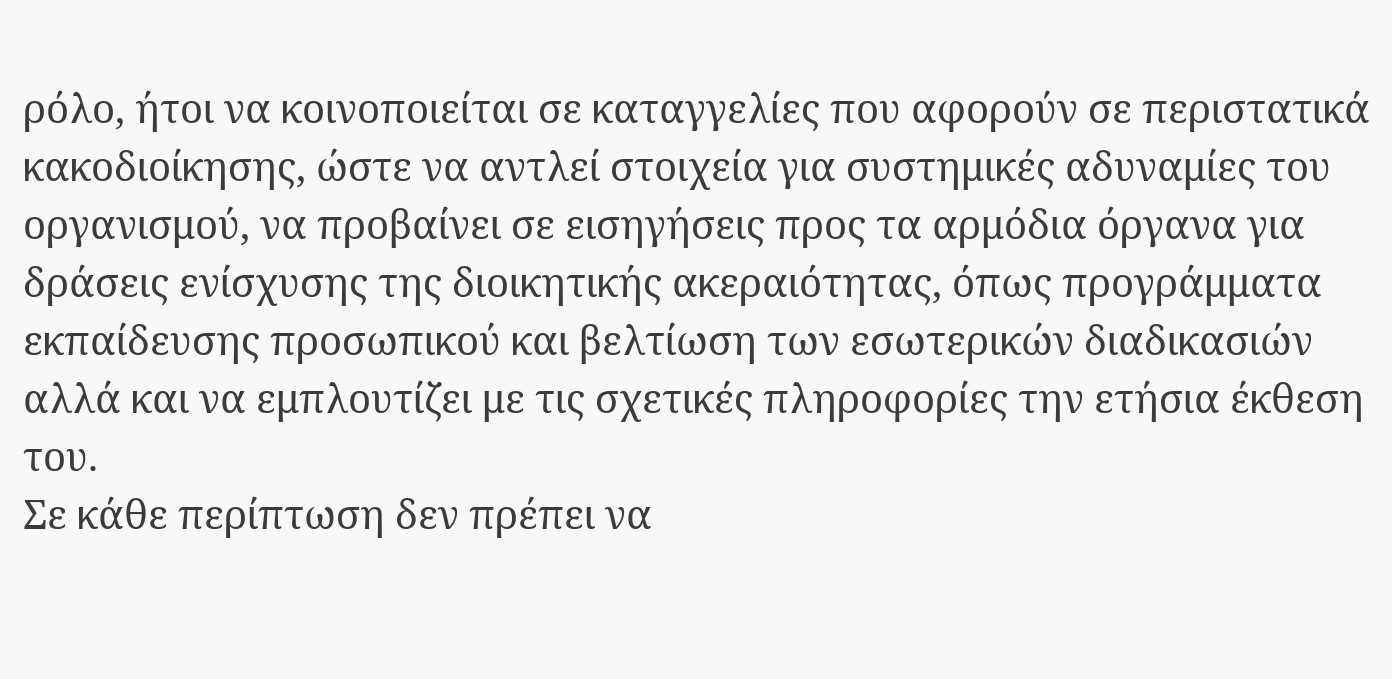ρόλο, ήτοι να κοινοποιείται σε καταγγελίες που αφορούν σε περιστατικά κακοδιοίκησης, ώστε να αντλεί στοιχεία για συστημικές αδυναμίες του οργανισμού, να προβαίνει σε εισηγήσεις προς τα αρμόδια όργανα για δράσεις ενίσχυσης της διοικητικής ακεραιότητας, όπως προγράμματα εκπαίδευσης προσωπικού και βελτίωση των εσωτερικών διαδικασιών αλλά και να εμπλουτίζει με τις σχετικές πληροφορίες την ετήσια έκθεση του.
Σε κάθε περίπτωση δεν πρέπει να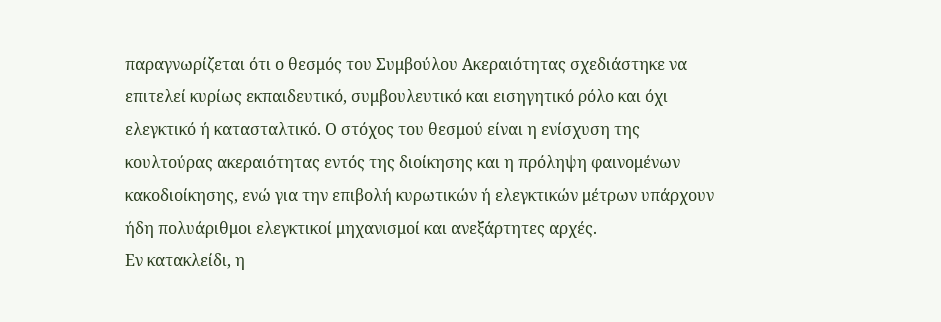παραγνωρίζεται ότι ο θεσμός του Συμβούλου Ακεραιότητας σχεδιάστηκε να επιτελεί κυρίως εκπαιδευτικό, συμβουλευτικό και εισηγητικό ρόλο και όχι ελεγκτικό ή κατασταλτικό. Ο στόχος του θεσμού είναι η ενίσχυση της κουλτούρας ακεραιότητας εντός της διοίκησης και η πρόληψη φαινομένων κακοδιοίκησης, ενώ για την επιβολή κυρωτικών ή ελεγκτικών μέτρων υπάρχουν ήδη πολυάριθμοι ελεγκτικοί μηχανισμοί και ανεξάρτητες αρχές.
Εν κατακλείδι, η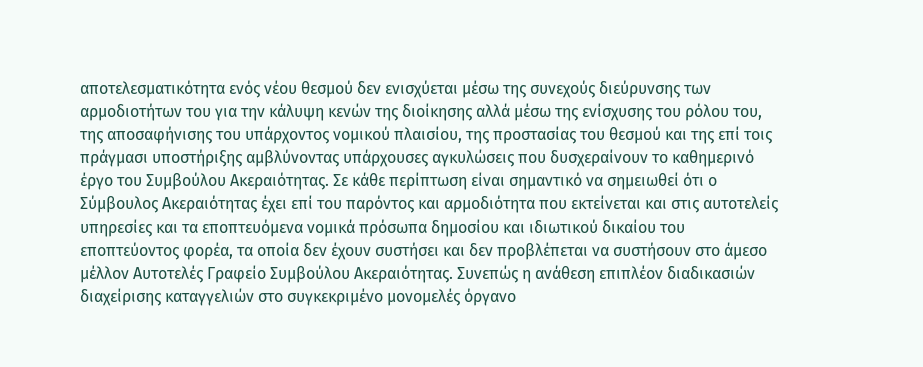αποτελεσματικότητα ενός νέου θεσμού δεν ενισχύεται μέσω της συνεχούς διεύρυνσης των αρμοδιοτήτων του για την κάλυψη κενών της διοίκησης αλλά μέσω της ενίσχυσης του ρόλου του, της αποσαφήνισης του υπάρχοντος νομικού πλαισίου, της προστασίας του θεσμού και της επί τοις πράγμασι υποστήριξης αμβλύνοντας υπάρχουσες αγκυλώσεις που δυσχεραίνουν το καθημερινό έργο του Συμβούλου Ακεραιότητας. Σε κάθε περίπτωση είναι σημαντικό να σημειωθεί ότι ο Σύμβουλος Ακεραιότητας έχει επί του παρόντος και αρμοδιότητα που εκτείνεται και στις αυτοτελείς υπηρεσίες και τα εποπτευόμενα νομικά πρόσωπα δημοσίου και ιδιωτικού δικαίου του εποπτεύοντος φορέα, τα οποία δεν έχουν συστήσει και δεν προβλέπεται να συστήσουν στο άμεσο μέλλον Αυτοτελές Γραφείο Συμβούλου Ακεραιότητας. Συνεπώς η ανάθεση επιπλέον διαδικασιών διαχείρισης καταγγελιών στο συγκεκριμένο μονομελές όργανο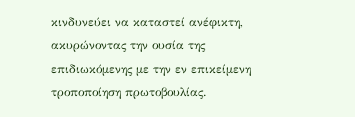κινδυνεύει να καταστεί ανέφικτη, ακυρώνοντας την ουσία της επιδιωκόμενης με την εν επικείμενη τροποποίηση πρωτοβουλίας.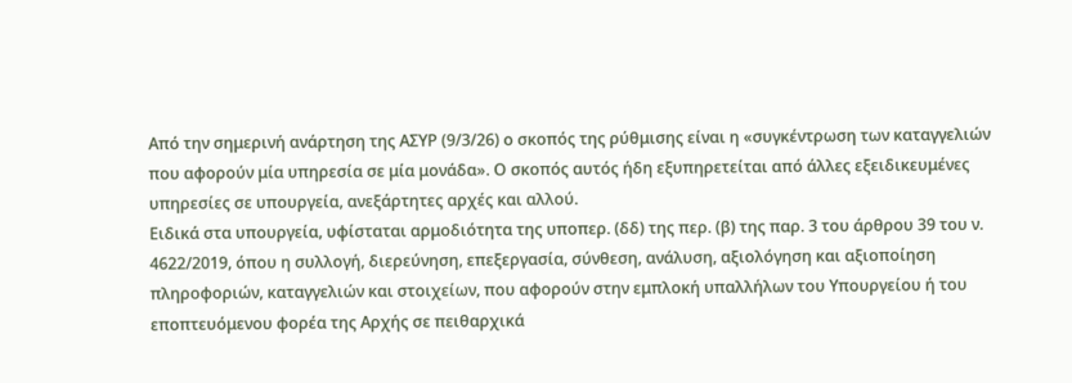Από την σημερινή ανάρτηση της ΑΣΥΡ (9/3/26) ο σκοπός της ρύθμισης είναι η «συγκέντρωση των καταγγελιών που αφορούν μία υπηρεσία σε μία μονάδα». Ο σκοπός αυτός ήδη εξυπηρετείται από άλλες εξειδικευμένες υπηρεσίες σε υπουργεία, ανεξάρτητες αρχές και αλλού.
Ειδικά στα υπουργεία, υφίσταται αρμοδιότητα της υποπερ. (δδ) της περ. (β) της παρ. 3 του άρθρου 39 του ν. 4622/2019, όπου η συλλογή, διερεύνηση, επεξεργασία, σύνθεση, ανάλυση, αξιολόγηση και αξιοποίηση πληροφοριών, καταγγελιών και στοιχείων, που αφορούν στην εμπλοκή υπαλλήλων του Υπουργείου ή του εποπτευόμενου φορέα της Αρχής σε πειθαρχικά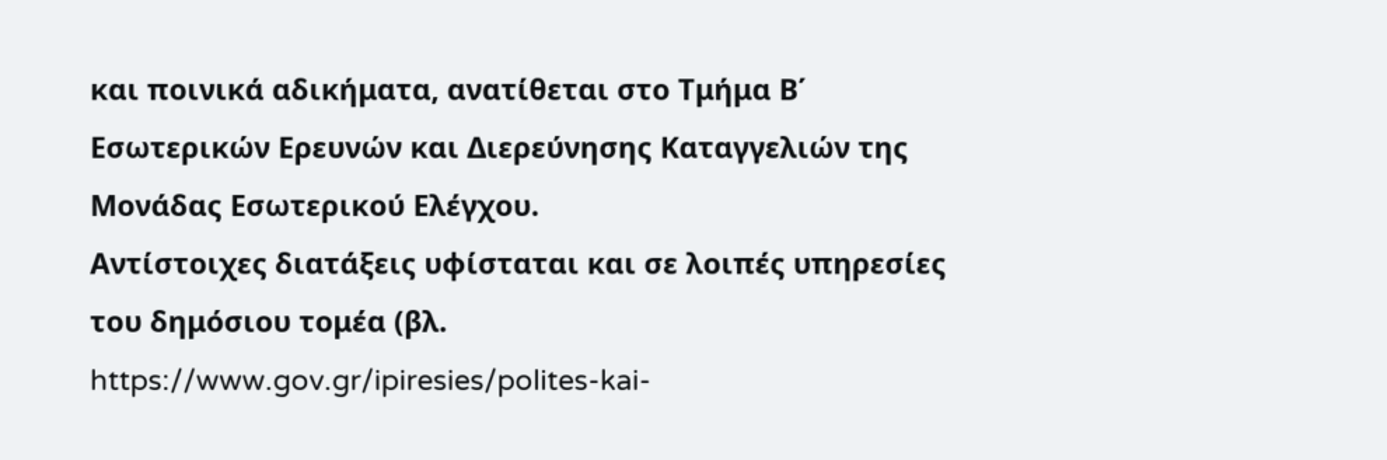και ποινικά αδικήματα, ανατίθεται στο Τμήμα Β΄ Εσωτερικών Ερευνών και Διερεύνησης Καταγγελιών της Μονάδας Εσωτερικού Ελέγχου.
Αντίστοιχες διατάξεις υφίσταται και σε λοιπές υπηρεσίες του δημόσιου τομέα (βλ. https://www.gov.gr/ipiresies/polites-kai-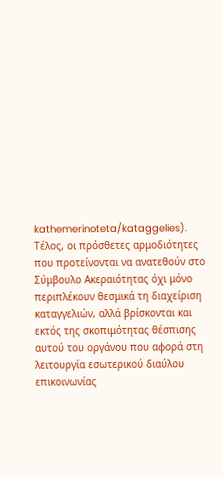kathemerinoteta/kataggelies).
Τέλος, οι πρόσθετες αρμοδιότητες που προτείνονται να ανατεθούν στο Σύμβουλο Ακεραιότητας όχι μόνο περιπλέκουν θεσμικά τη διαχείριση καταγγελιών, αλλά βρίσκονται και εκτός της σκοπιμότητας θέσπισης αυτού του οργάνου που αφορά στη λειτουργία εσωτερικού διαύλου επικοινωνίας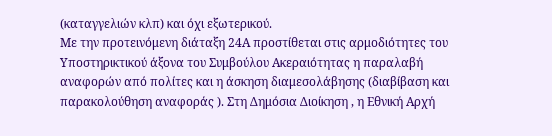(καταγγελιών κλπ) και όχι εξωτερικού.
Με την προτεινόμενη διάταξη 24Α προστίθεται στις αρμοδιότητες του Υποστηρικτικού άξονα του Συμβούλου Ακεραιότητας η παραλαβή αναφορών από πολίτες και η άσκηση διαμεσολάβησης (διαβίβαση και παρακολούθηση αναφοράς ). Στη Δημόσια Διοίκηση , η Εθνική Αρχή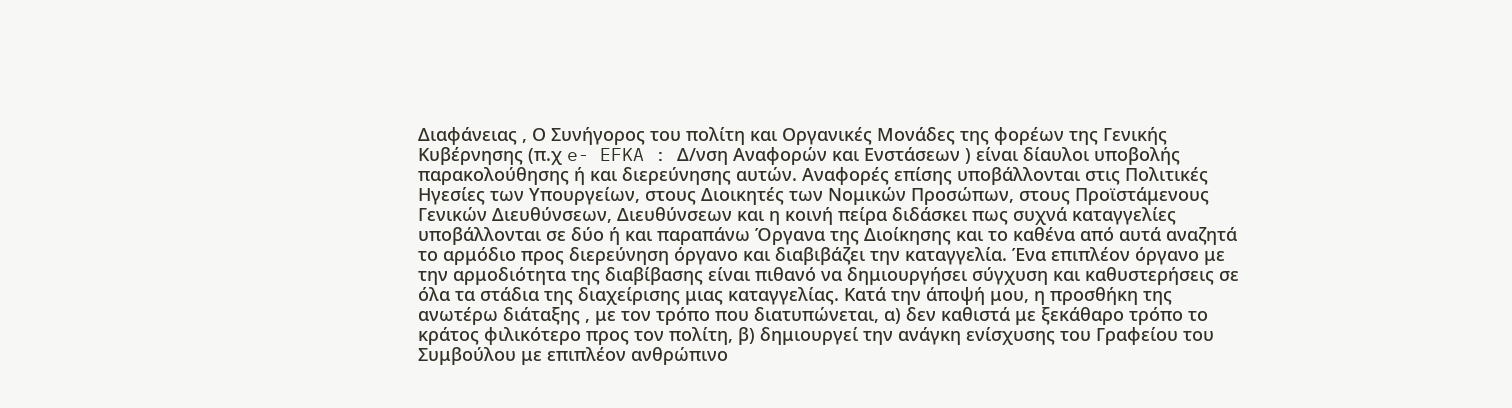Διαφάνειας , Ο Συνήγορος του πολίτη και Οργανικές Μονάδες της φορέων της Γενικής Κυβέρνησης (π.χ e- EFKA : Δ/νση Αναφορών και Ενστάσεων ) είναι δίαυλοι υποβολής παρακολούθησης ή και διερεύνησης αυτών. Αναφορές επίσης υποβάλλονται στις Πολιτικές Ηγεσίες των Υπουργείων, στους Διοικητές των Νομικών Προσώπων, στους Προϊστάμενους Γενικών Διευθύνσεων, Διευθύνσεων και η κοινή πείρα διδάσκει πως συχνά καταγγελίες υποβάλλονται σε δύο ή και παραπάνω Όργανα της Διοίκησης και το καθένα από αυτά αναζητά το αρμόδιο προς διερεύνηση όργανο και διαβιβάζει την καταγγελία. Ένα επιπλέον όργανο με την αρμοδιότητα της διαβίβασης είναι πιθανό να δημιουργήσει σύγχυση και καθυστερήσεις σε όλα τα στάδια της διαχείρισης μιας καταγγελίας. Κατά την άποψή μου, η προσθήκη της ανωτέρω διάταξης , με τον τρόπο που διατυπώνεται, α) δεν καθιστά με ξεκάθαρο τρόπο το κράτος φιλικότερο προς τον πολίτη, β) δημιουργεί την ανάγκη ενίσχυσης του Γραφείου του Συμβούλου με επιπλέον ανθρώπινο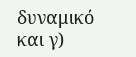δυναμικό και γ)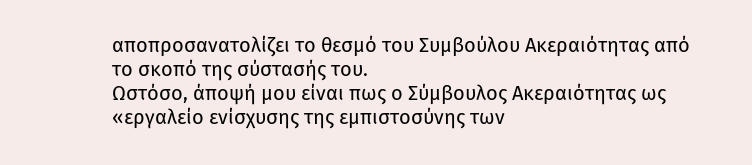αποπροσανατολίζει το θεσμό του Συμβούλου Ακεραιότητας από το σκοπό της σύστασής του.
Ωστόσο, άποψή μου είναι πως ο Σύμβουλος Ακεραιότητας ως «εργαλείο ενίσχυσης της εμπιστοσύνης των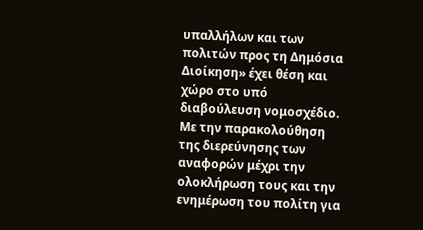υπαλλήλων και των πολιτών προς τη Δημόσια Διοίκηση» έχει θέση και χώρο στο υπό διαβούλευση νομοσχέδιο. Με την παρακολούθηση της διερεύνησης των αναφορών μέχρι την ολοκλήρωση τους και την ενημέρωση του πολίτη για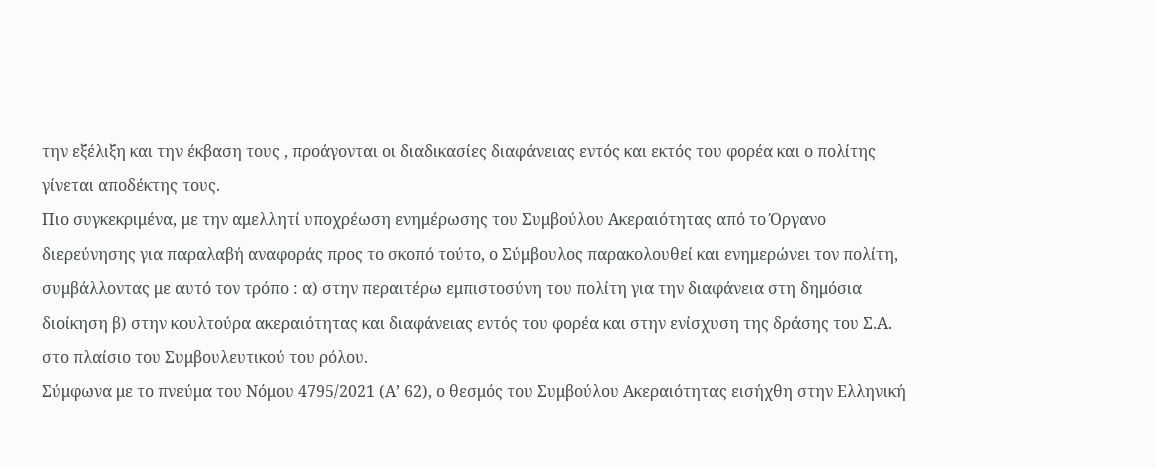την εξέλιξη και την έκβαση τους , προάγονται οι διαδικασίες διαφάνειας εντός και εκτός του φορέα και ο πολίτης γίνεται αποδέκτης τους.
Πιο συγκεκριμένα, με την αμελλητί υποχρέωση ενημέρωσης του Συμβούλου Ακεραιότητας από το Όργανο διερεύνησης για παραλαβή αναφοράς προς το σκοπό τούτο, ο Σύμβουλος παρακολουθεί και ενημερώνει τον πολίτη, συμβάλλοντας με αυτό τον τρόπο : α) στην περαιτέρω εμπιστοσύνη του πολίτη για την διαφάνεια στη δημόσια διοίκηση β) στην κουλτούρα ακεραιότητας και διαφάνειας εντός του φορέα και στην ενίσχυση της δράσης του Σ.Α. στο πλαίσιο του Συμβουλευτικού του ρόλου.
Σύμφωνα με το πνεύμα του Νόμου 4795/2021 (Α’ 62), ο θεσμός του Συμβούλου Ακεραιότητας εισήχθη στην Ελληνική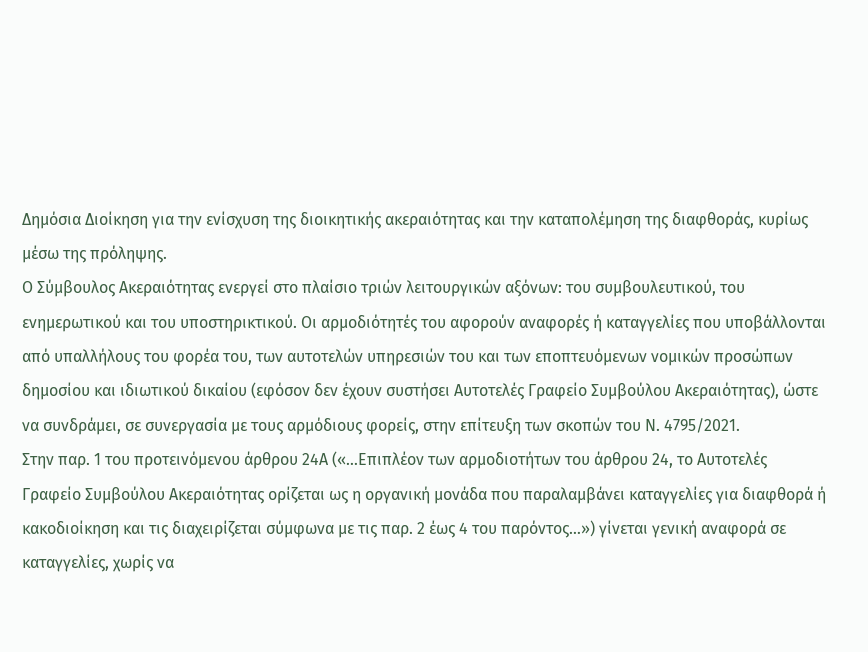Δημόσια Διοίκηση για την ενίσχυση της διοικητικής ακεραιότητας και την καταπολέμηση της διαφθοράς, κυρίως μέσω της πρόληψης.
Ο Σύμβουλος Ακεραιότητας ενεργεί στο πλαίσιο τριών λειτουργικών αξόνων: του συμβουλευτικού, του ενημερωτικού και του υποστηρικτικού. Οι αρμοδιότητές του αφορούν αναφορές ή καταγγελίες που υποβάλλονται από υπαλλήλους του φορέα του, των αυτοτελών υπηρεσιών του και των εποπτευόμενων νομικών προσώπων δημοσίου και ιδιωτικού δικαίου (εφόσον δεν έχουν συστήσει Αυτοτελές Γραφείο Συμβούλου Ακεραιότητας), ώστε να συνδράμει, σε συνεργασία με τους αρμόδιους φορείς, στην επίτευξη των σκοπών του Ν. 4795/2021.
Στην παρ. 1 του προτεινόμενου άρθρου 24Α («…Επιπλέον των αρμοδιοτήτων του άρθρου 24, το Αυτοτελές Γραφείο Συμβούλου Ακεραιότητας ορίζεται ως η οργανική μονάδα που παραλαμβάνει καταγγελίες για διαφθορά ή κακοδιοίκηση και τις διαχειρίζεται σύμφωνα με τις παρ. 2 έως 4 του παρόντος…») γίνεται γενική αναφορά σε καταγγελίες, χωρίς να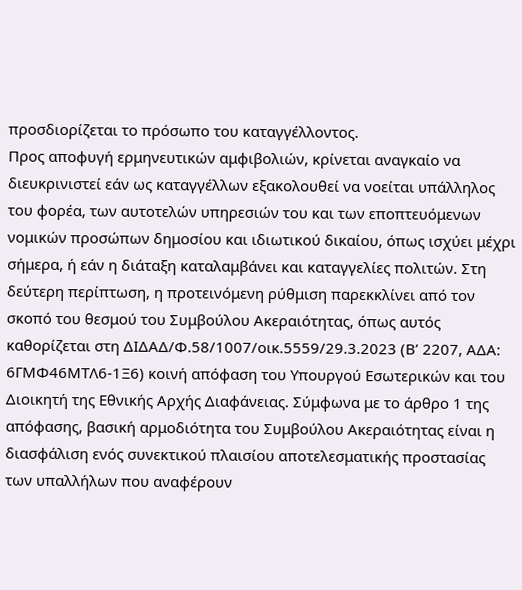προσδιορίζεται το πρόσωπο του καταγγέλλοντος.
Προς αποφυγή ερμηνευτικών αμφιβολιών, κρίνεται αναγκαίο να διευκρινιστεί εάν ως καταγγέλλων εξακολουθεί να νοείται υπάλληλος του φορέα, των αυτοτελών υπηρεσιών του και των εποπτευόμενων νομικών προσώπων δημοσίου και ιδιωτικού δικαίου, όπως ισχύει μέχρι σήμερα, ή εάν η διάταξη καταλαμβάνει και καταγγελίες πολιτών. Στη δεύτερη περίπτωση, η προτεινόμενη ρύθμιση παρεκκλίνει από τον σκοπό του θεσμού του Συμβούλου Ακεραιότητας, όπως αυτός καθορίζεται στη ΔΙΔΑΔ/Φ.58/1007/οικ.5559/29.3.2023 (Β’ 2207, ΑΔΑ: 6ΓΜΦ46ΜΤΛ6-1Ξ6) κοινή απόφαση του Υπουργού Εσωτερικών και του Διοικητή της Εθνικής Αρχής Διαφάνειας. Σύμφωνα με το άρθρο 1 της απόφασης, βασική αρμοδιότητα του Συμβούλου Ακεραιότητας είναι η διασφάλιση ενός συνεκτικού πλαισίου αποτελεσματικής προστασίας των υπαλλήλων που αναφέρουν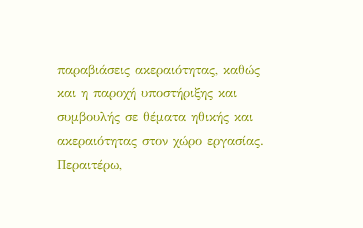παραβιάσεις ακεραιότητας, καθώς και η παροχή υποστήριξης και συμβουλής σε θέματα ηθικής και ακεραιότητας στον χώρο εργασίας.
Περαιτέρω,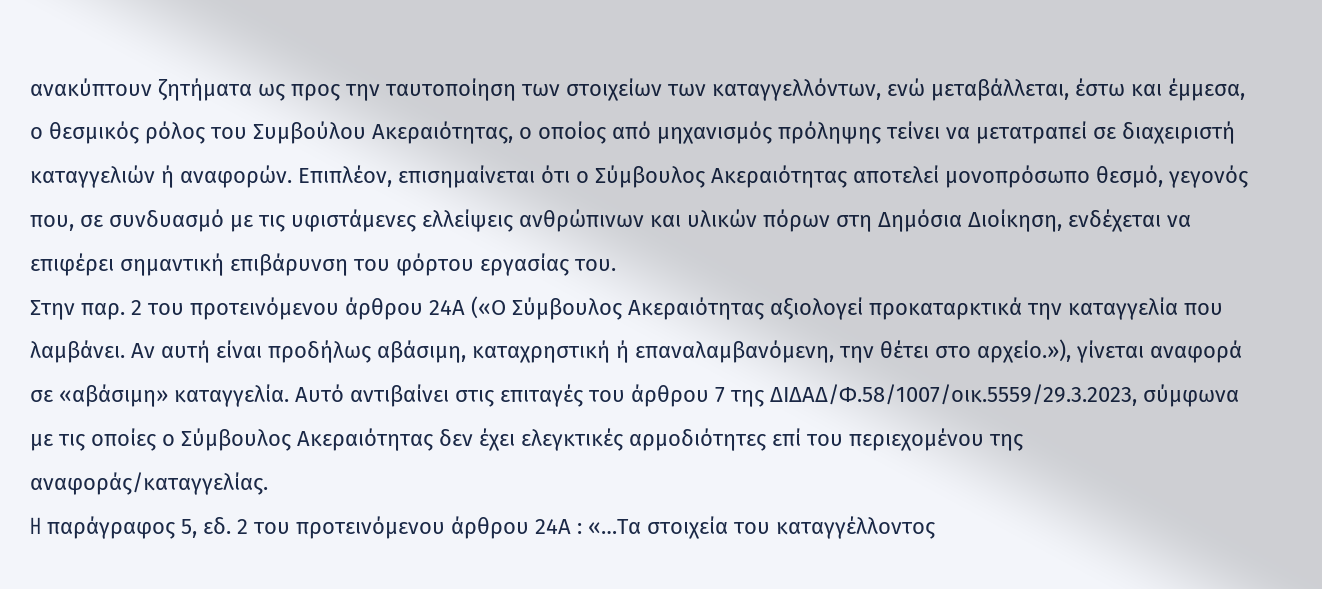ανακύπτουν ζητήματα ως προς την ταυτοποίηση των στοιχείων των καταγγελλόντων, ενώ μεταβάλλεται, έστω και έμμεσα, ο θεσμικός ρόλος του Συμβούλου Ακεραιότητας, ο οποίος από μηχανισμός πρόληψης τείνει να μετατραπεί σε διαχειριστή καταγγελιών ή αναφορών. Επιπλέον, επισημαίνεται ότι ο Σύμβουλος Ακεραιότητας αποτελεί μονοπρόσωπο θεσμό, γεγονός που, σε συνδυασμό με τις υφιστάμενες ελλείψεις ανθρώπινων και υλικών πόρων στη Δημόσια Διοίκηση, ενδέχεται να επιφέρει σημαντική επιβάρυνση του φόρτου εργασίας του.
Στην παρ. 2 του προτεινόμενου άρθρου 24Α («Ο Σύμβουλος Ακεραιότητας αξιολογεί προκαταρκτικά την καταγγελία που λαμβάνει. Αν αυτή είναι προδήλως αβάσιμη, καταχρηστική ή επαναλαμβανόμενη, την θέτει στο αρχείο.»), γίνεται αναφορά σε «αβάσιμη» καταγγελία. Αυτό αντιβαίνει στις επιταγές του άρθρου 7 της ΔΙΔΑΔ/Φ.58/1007/οικ.5559/29.3.2023, σύμφωνα με τις οποίες ο Σύμβουλος Ακεραιότητας δεν έχει ελεγκτικές αρμοδιότητες επί του περιεχομένου της αναφοράς/καταγγελίας.
H παράγραφος 5, εδ. 2 του προτεινόμενου άρθρου 24Α : «…Τα στοιχεία του καταγγέλλοντος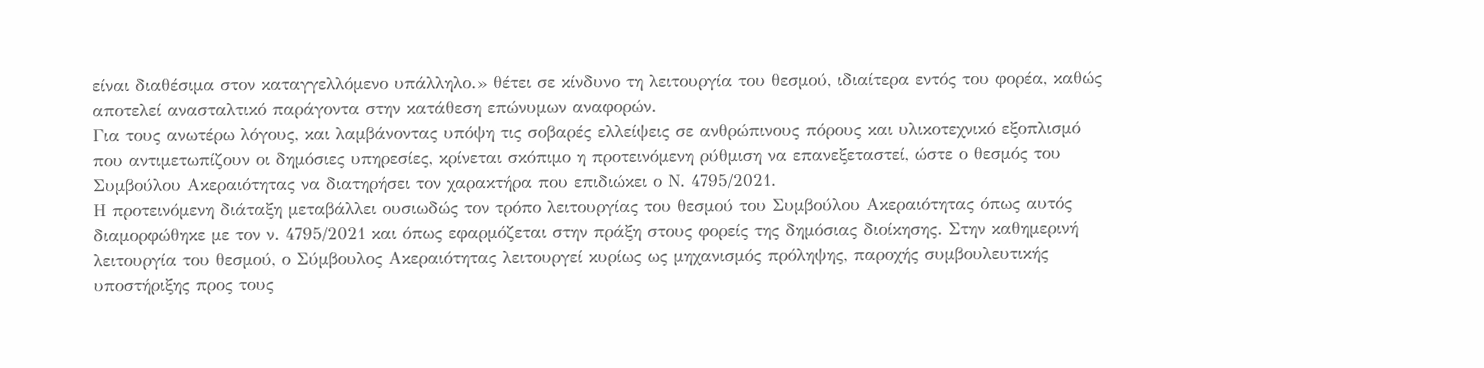είναι διαθέσιμα στον καταγγελλόμενο υπάλληλο.» θέτει σε κίνδυνο τη λειτουργία του θεσμού, ιδιαίτερα εντός του φορέα, καθώς αποτελεί ανασταλτικό παράγοντα στην κατάθεση επώνυμων αναφορών.
Για τους ανωτέρω λόγους, και λαμβάνοντας υπόψη τις σοβαρές ελλείψεις σε ανθρώπινους πόρους και υλικοτεχνικό εξοπλισμό που αντιμετωπίζουν οι δημόσιες υπηρεσίες, κρίνεται σκόπιμο η προτεινόμενη ρύθμιση να επανεξεταστεί, ώστε ο θεσμός του Συμβούλου Ακεραιότητας να διατηρήσει τον χαρακτήρα που επιδιώκει ο Ν. 4795/2021.
Η προτεινόμενη διάταξη μεταβάλλει ουσιωδώς τον τρόπο λειτουργίας του θεσμού του Συμβούλου Ακεραιότητας όπως αυτός διαμορφώθηκε με τον ν. 4795/2021 και όπως εφαρμόζεται στην πράξη στους φορείς της δημόσιας διοίκησης. Στην καθημερινή λειτουργία του θεσμού, ο Σύμβουλος Ακεραιότητας λειτουργεί κυρίως ως μηχανισμός πρόληψης, παροχής συμβουλευτικής υποστήριξης προς τους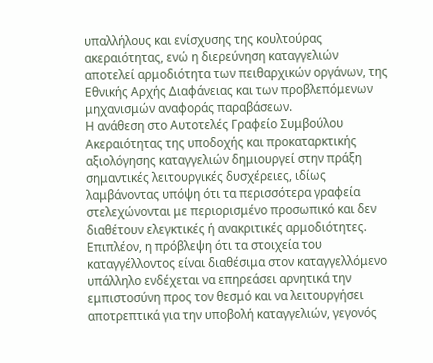υπαλλήλους και ενίσχυσης της κουλτούρας ακεραιότητας, ενώ η διερεύνηση καταγγελιών αποτελεί αρμοδιότητα των πειθαρχικών οργάνων, της Εθνικής Αρχής Διαφάνειας και των προβλεπόμενων μηχανισμών αναφοράς παραβάσεων.
Η ανάθεση στο Αυτοτελές Γραφείο Συμβούλου Ακεραιότητας της υποδοχής και προκαταρκτικής αξιολόγησης καταγγελιών δημιουργεί στην πράξη σημαντικές λειτουργικές δυσχέρειες, ιδίως λαμβάνοντας υπόψη ότι τα περισσότερα γραφεία στελεχώνονται με περιορισμένο προσωπικό και δεν διαθέτουν ελεγκτικές ή ανακριτικές αρμοδιότητες. Επιπλέον, η πρόβλεψη ότι τα στοιχεία του καταγγέλλοντος είναι διαθέσιμα στον καταγγελλόμενο υπάλληλο ενδέχεται να επηρεάσει αρνητικά την εμπιστοσύνη προς τον θεσμό και να λειτουργήσει αποτρεπτικά για την υποβολή καταγγελιών, γεγονός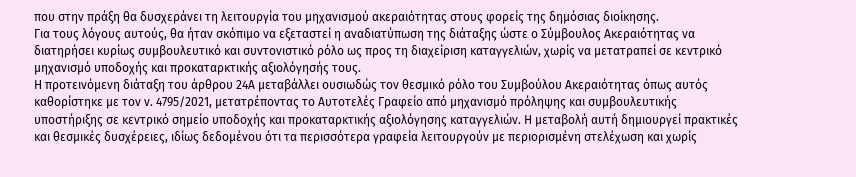που στην πράξη θα δυσχεράνει τη λειτουργία του μηχανισμού ακεραιότητας στους φορείς της δημόσιας διοίκησης.
Για τους λόγους αυτούς, θα ήταν σκόπιμο να εξεταστεί η αναδιατύπωση της διάταξης ώστε ο Σύμβουλος Ακεραιότητας να διατηρήσει κυρίως συμβουλευτικό και συντονιστικό ρόλο ως προς τη διαχείριση καταγγελιών, χωρίς να μετατραπεί σε κεντρικό μηχανισμό υποδοχής και προκαταρκτικής αξιολόγησής τους.
Η προτεινόμενη διάταξη του άρθρου 24Α μεταβάλλει ουσιωδώς τον θεσμικό ρόλο του Συμβούλου Ακεραιότητας όπως αυτός καθορίστηκε με τον ν. 4795/2021, μετατρέποντας το Αυτοτελές Γραφείο από μηχανισμό πρόληψης και συμβουλευτικής υποστήριξης σε κεντρικό σημείο υποδοχής και προκαταρκτικής αξιολόγησης καταγγελιών. Η μεταβολή αυτή δημιουργεί πρακτικές και θεσμικές δυσχέρειες, ιδίως δεδομένου ότι τα περισσότερα γραφεία λειτουργούν με περιορισμένη στελέχωση και χωρίς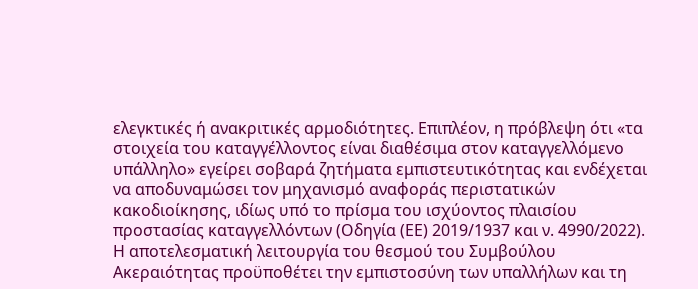ελεγκτικές ή ανακριτικές αρμοδιότητες. Επιπλέον, η πρόβλεψη ότι «τα στοιχεία του καταγγέλλοντος είναι διαθέσιμα στον καταγγελλόμενο υπάλληλο» εγείρει σοβαρά ζητήματα εμπιστευτικότητας και ενδέχεται να αποδυναμώσει τον μηχανισμό αναφοράς περιστατικών κακοδιοίκησης, ιδίως υπό το πρίσμα του ισχύοντος πλαισίου προστασίας καταγγελλόντων (Οδηγία (ΕΕ) 2019/1937 και ν. 4990/2022). Η αποτελεσματική λειτουργία του θεσμού του Συμβούλου Ακεραιότητας προϋποθέτει την εμπιστοσύνη των υπαλλήλων και τη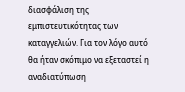διασφάλιση της εμπιστευτικότητας των καταγγελιών. Για τον λόγο αυτό θα ήταν σκόπιμο να εξεταστεί η αναδιατύπωση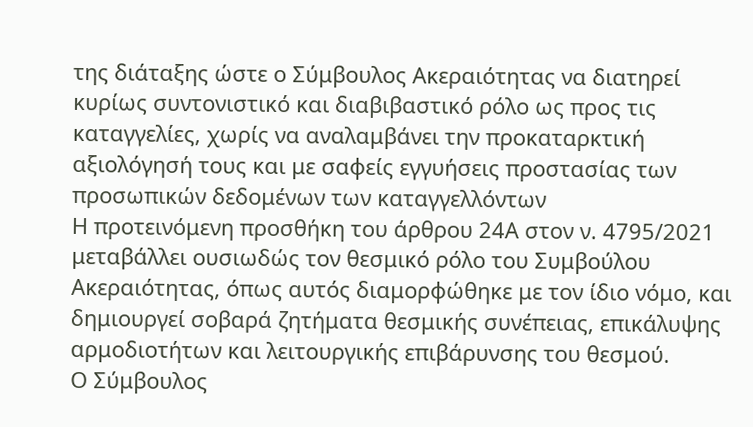της διάταξης ώστε ο Σύμβουλος Ακεραιότητας να διατηρεί κυρίως συντονιστικό και διαβιβαστικό ρόλο ως προς τις καταγγελίες, χωρίς να αναλαμβάνει την προκαταρκτική αξιολόγησή τους και με σαφείς εγγυήσεις προστασίας των προσωπικών δεδομένων των καταγγελλόντων
Η προτεινόμενη προσθήκη του άρθρου 24Α στον ν. 4795/2021 μεταβάλλει ουσιωδώς τον θεσμικό ρόλο του Συμβούλου Ακεραιότητας, όπως αυτός διαμορφώθηκε με τον ίδιο νόμο, και δημιουργεί σοβαρά ζητήματα θεσμικής συνέπειας, επικάλυψης αρμοδιοτήτων και λειτουργικής επιβάρυνσης του θεσμού.
Ο Σύμβουλος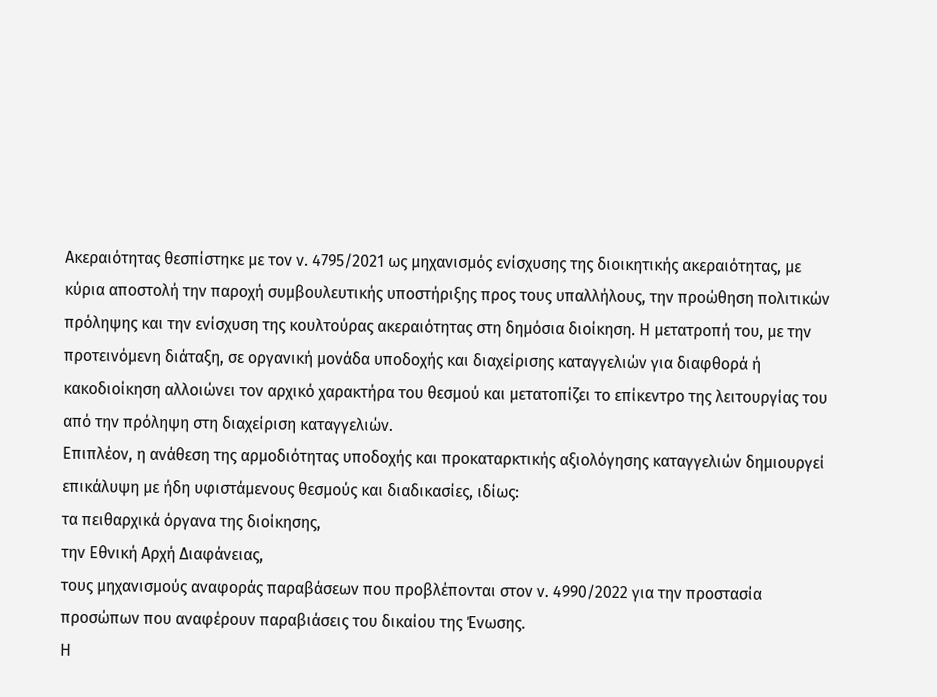Ακεραιότητας θεσπίστηκε με τον ν. 4795/2021 ως μηχανισμός ενίσχυσης της διοικητικής ακεραιότητας, με κύρια αποστολή την παροχή συμβουλευτικής υποστήριξης προς τους υπαλλήλους, την προώθηση πολιτικών πρόληψης και την ενίσχυση της κουλτούρας ακεραιότητας στη δημόσια διοίκηση. Η μετατροπή του, με την προτεινόμενη διάταξη, σε οργανική μονάδα υποδοχής και διαχείρισης καταγγελιών για διαφθορά ή κακοδιοίκηση αλλοιώνει τον αρχικό χαρακτήρα του θεσμού και μετατοπίζει το επίκεντρο της λειτουργίας του από την πρόληψη στη διαχείριση καταγγελιών.
Επιπλέον, η ανάθεση της αρμοδιότητας υποδοχής και προκαταρκτικής αξιολόγησης καταγγελιών δημιουργεί επικάλυψη με ήδη υφιστάμενους θεσμούς και διαδικασίες, ιδίως:
τα πειθαρχικά όργανα της διοίκησης,
την Εθνική Αρχή Διαφάνειας,
τους μηχανισμούς αναφοράς παραβάσεων που προβλέπονται στον ν. 4990/2022 για την προστασία προσώπων που αναφέρουν παραβιάσεις του δικαίου της Ένωσης.
Η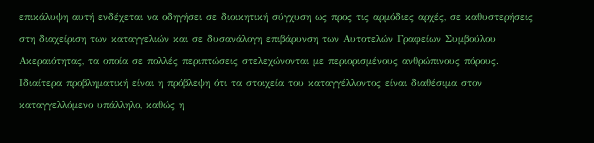επικάλυψη αυτή ενδέχεται να οδηγήσει σε διοικητική σύγχυση ως προς τις αρμόδιες αρχές, σε καθυστερήσεις στη διαχείριση των καταγγελιών και σε δυσανάλογη επιβάρυνση των Αυτοτελών Γραφείων Συμβούλου Ακεραιότητας, τα οποία σε πολλές περιπτώσεις στελεχώνονται με περιορισμένους ανθρώπινους πόρους.
Ιδιαίτερα προβληματική είναι η πρόβλεψη ότι τα στοιχεία του καταγγέλλοντος είναι διαθέσιμα στον καταγγελλόμενο υπάλληλο, καθώς η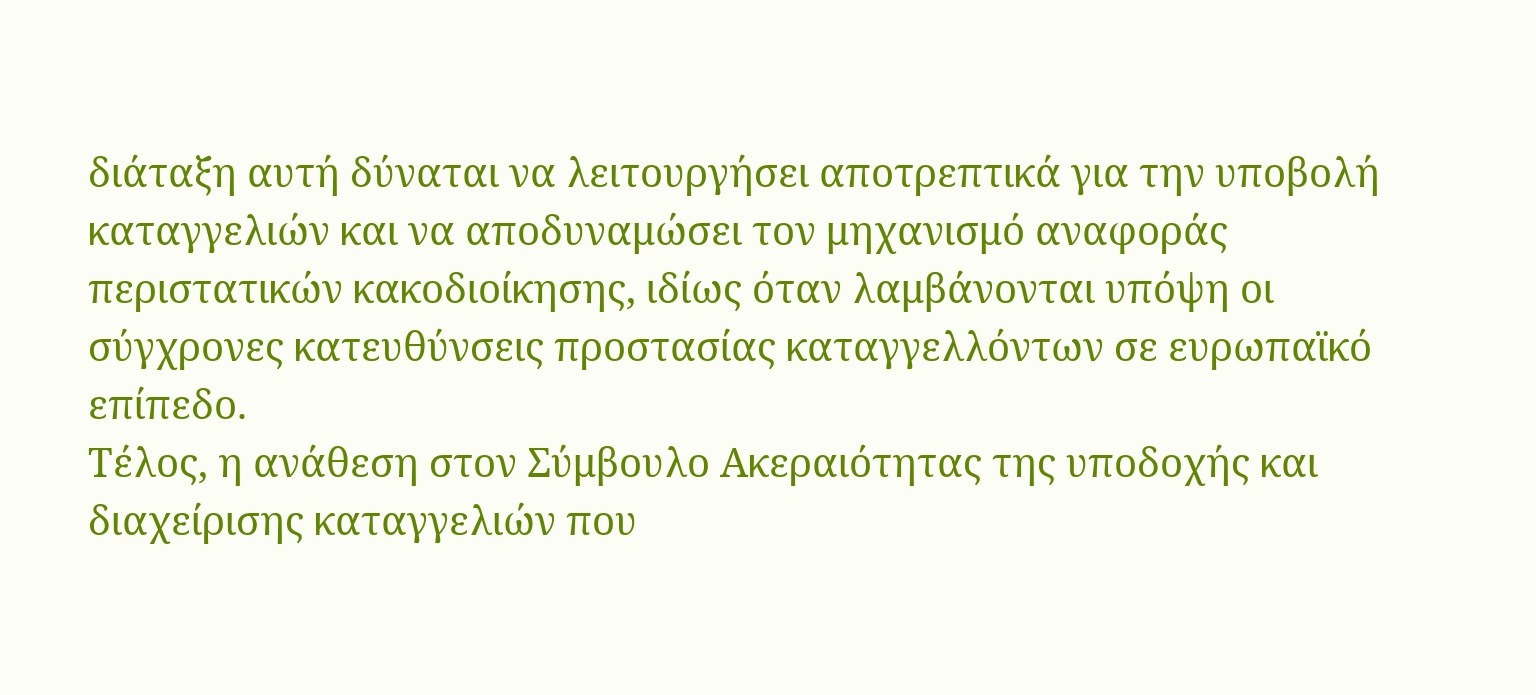διάταξη αυτή δύναται να λειτουργήσει αποτρεπτικά για την υποβολή καταγγελιών και να αποδυναμώσει τον μηχανισμό αναφοράς περιστατικών κακοδιοίκησης, ιδίως όταν λαμβάνονται υπόψη οι σύγχρονες κατευθύνσεις προστασίας καταγγελλόντων σε ευρωπαϊκό επίπεδο.
Τέλος, η ανάθεση στον Σύμβουλο Ακεραιότητας της υποδοχής και διαχείρισης καταγγελιών που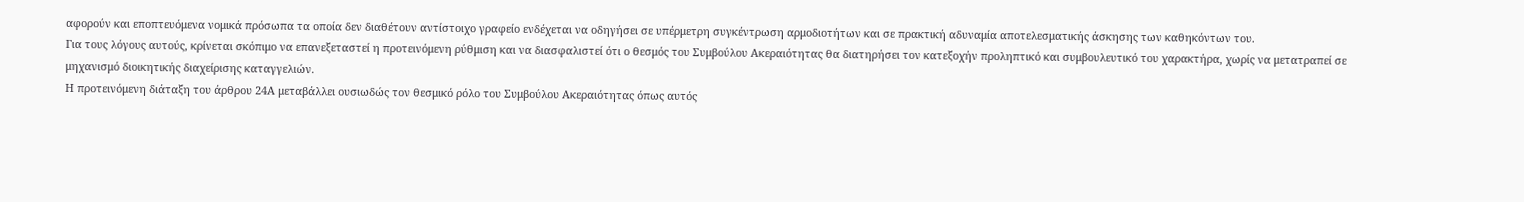αφορούν και εποπτευόμενα νομικά πρόσωπα τα οποία δεν διαθέτουν αντίστοιχο γραφείο ενδέχεται να οδηγήσει σε υπέρμετρη συγκέντρωση αρμοδιοτήτων και σε πρακτική αδυναμία αποτελεσματικής άσκησης των καθηκόντων του.
Για τους λόγους αυτούς, κρίνεται σκόπιμο να επανεξεταστεί η προτεινόμενη ρύθμιση και να διασφαλιστεί ότι ο θεσμός του Συμβούλου Ακεραιότητας θα διατηρήσει τον κατεξοχήν προληπτικό και συμβουλευτικό του χαρακτήρα, χωρίς να μετατραπεί σε μηχανισμό διοικητικής διαχείρισης καταγγελιών.
Η προτεινόμενη διάταξη του άρθρου 24Α μεταβάλλει ουσιωδώς τον θεσμικό ρόλο του Συμβούλου Ακεραιότητας όπως αυτός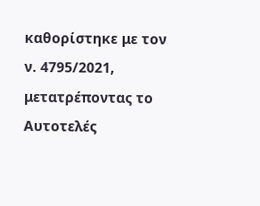καθορίστηκε με τον ν. 4795/2021, μετατρέποντας το Αυτοτελές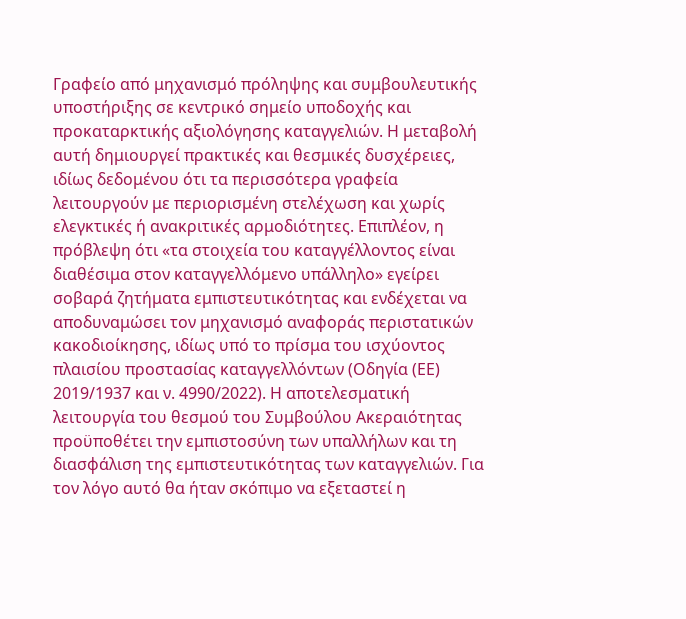Γραφείο από μηχανισμό πρόληψης και συμβουλευτικής υποστήριξης σε κεντρικό σημείο υποδοχής και προκαταρκτικής αξιολόγησης καταγγελιών. Η μεταβολή αυτή δημιουργεί πρακτικές και θεσμικές δυσχέρειες, ιδίως δεδομένου ότι τα περισσότερα γραφεία λειτουργούν με περιορισμένη στελέχωση και χωρίς ελεγκτικές ή ανακριτικές αρμοδιότητες. Επιπλέον, η πρόβλεψη ότι «τα στοιχεία του καταγγέλλοντος είναι διαθέσιμα στον καταγγελλόμενο υπάλληλο» εγείρει σοβαρά ζητήματα εμπιστευτικότητας και ενδέχεται να αποδυναμώσει τον μηχανισμό αναφοράς περιστατικών κακοδιοίκησης, ιδίως υπό το πρίσμα του ισχύοντος πλαισίου προστασίας καταγγελλόντων (Οδηγία (ΕΕ) 2019/1937 και ν. 4990/2022). Η αποτελεσματική λειτουργία του θεσμού του Συμβούλου Ακεραιότητας προϋποθέτει την εμπιστοσύνη των υπαλλήλων και τη διασφάλιση της εμπιστευτικότητας των καταγγελιών. Για τον λόγο αυτό θα ήταν σκόπιμο να εξεταστεί η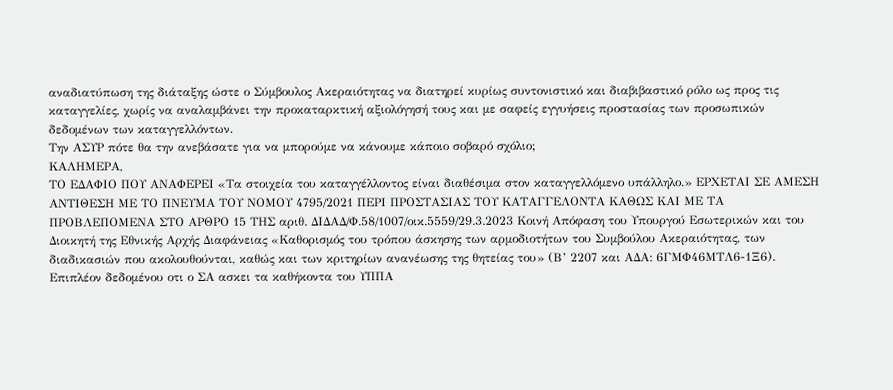αναδιατύπωση της διάταξης ώστε ο Σύμβουλος Ακεραιότητας να διατηρεί κυρίως συντονιστικό και διαβιβαστικό ρόλο ως προς τις καταγγελίες, χωρίς να αναλαμβάνει την προκαταρκτική αξιολόγησή τους και με σαφείς εγγυήσεις προστασίας των προσωπικών δεδομένων των καταγγελλόντων.
Την ΑΣΥΡ πότε θα την ανεβάσατε για να μπορούμε να κάνουμε κάποιο σοβαρό σχόλιο;
ΚΑΛΗΜΕΡΑ,
ΤΟ ΕΔΑΦΙΟ ΠΟΥ ΑΝΑΦΕΡΕΙ «Τα στοιχεία του καταγγέλλοντος είναι διαθέσιμα στον καταγγελλόμενο υπάλληλο.» ΕΡΧΕΤΑΙ ΣΕ ΑΜΕΣΗ ΑΝΤΙΘΕΣΗ ΜΕ ΤΟ ΠΝΕΥΜΑ ΤΟΥ ΝΟΜΟΥ 4795/2021 ΠΕΡΙ ΠΡΟΣΤΑΣΙΑΣ ΤΟΥ ΚΑΤΑΓΓΕΛΟΝΤΑ ΚΑΘΩΣ ΚΑΙ ΜΕ ΤΑ ΠΡΟΒΛΕΠΟΜΕΝΑ ΣΤΟ ΑΡΘΡΟ 15 ΤΗΣ αριθ. ΔΙΔΑΔ/Φ.58/1007/οικ.5559/29.3.2023 Κοινή Απόφαση του Υπουργού Εσωτερικών και του Διοικητή της Εθνικής Αρχής Διαφάνειας «Καθορισμός του τρόπου άσκησης των αρμοδιοτήτων του Συμβούλου Ακεραιότητας, των διαδικασιών που ακολουθούνται, καθώς και των κριτηρίων ανανέωσης της θητείας του» (Β’ 2207 και ΑΔΑ: 6ΓΜΦ46ΜΤΛ6-1Ξ6).
Επιπλέον δεδομένου οτι ο ΣΑ ασκει τα καθήκοντα του ΥΠΠΑ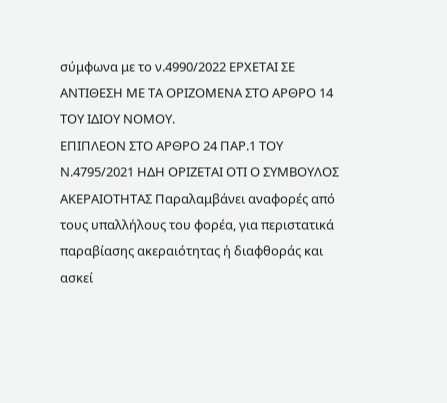σύμφωνα με το ν.4990/2022 ΕΡΧΕΤΑΙ ΣΕ ΑΝΤΙΘΕΣΗ ΜΕ ΤΑ ΟΡΙΖΟΜΕΝΑ ΣΤΟ ΑΡΘΡΟ 14 ΤΟΥ ΙΔΙΟΥ ΝΟΜΟΥ.
ΕΠΙΠΛΕΟΝ ΣΤΟ ΑΡΘΡΟ 24 ΠΑΡ.1 ΤΟΥ Ν.4795/2021 ΗΔΗ ΟΡΙΖΕΤΑΙ ΟΤΙ Ο ΣΥΜΒΟΥΛΟΣ ΑΚΕΡΑΙΟΤΗΤΑΣ Παραλαμβάνει αναφορές από τους υπαλλήλους του φορέα, για περιστατικά παραβίασης ακεραιότητας ή διαφθοράς και ασκεί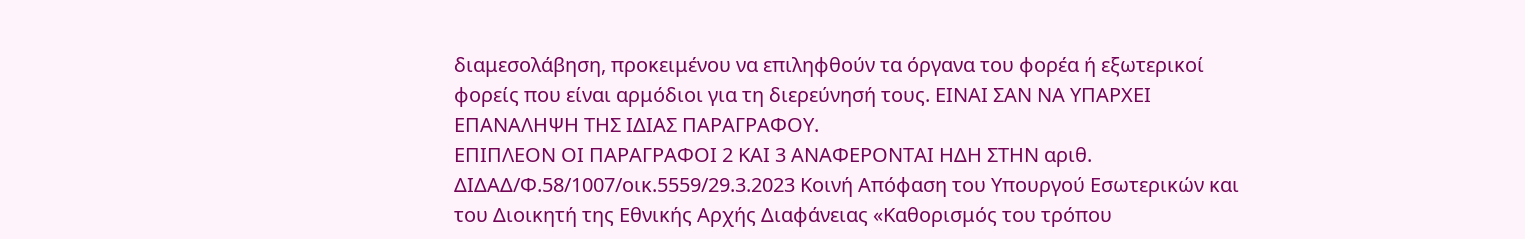διαμεσολάβηση, προκειμένου να επιληφθούν τα όργανα του φορέα ή εξωτερικοί φορείς που είναι αρμόδιοι για τη διερεύνησή τους. ΕΙΝΑΙ ΣΑΝ ΝΑ ΥΠΑΡΧΕΙ ΕΠΑΝΑΛΗΨΗ ΤΗΣ ΙΔΙΑΣ ΠΑΡΑΓΡΑΦΟΥ.
ΕΠΙΠΛΕΟΝ ΟΙ ΠΑΡΑΓΡΑΦΟΙ 2 ΚΑΙ 3 ΑΝΑΦΕΡΟΝΤΑΙ ΗΔΗ ΣΤΗΝ αριθ. ΔΙΔΑΔ/Φ.58/1007/οικ.5559/29.3.2023 Κοινή Απόφαση του Υπουργού Εσωτερικών και του Διοικητή της Εθνικής Αρχής Διαφάνειας «Καθορισμός του τρόπου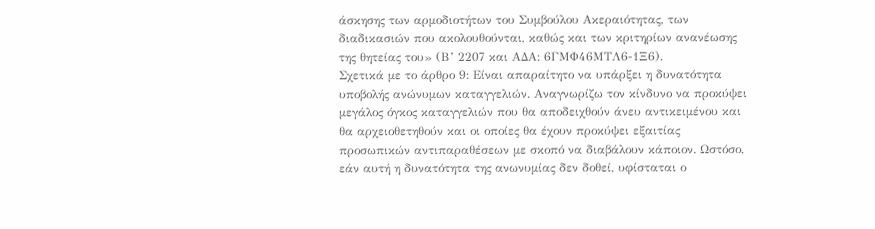άσκησης των αρμοδιοτήτων του Συμβούλου Ακεραιότητας, των διαδικασιών που ακολουθούνται, καθώς και των κριτηρίων ανανέωσης της θητείας του» (Β’ 2207 και ΑΔΑ: 6ΓΜΦ46ΜΤΛ6-1Ξ6).
Σχετικά με το άρθρο 9: Είναι απαραίτητο να υπάρξει η δυνατότητα υποβολής ανώνυμων καταγγελιών. Αναγνωρίζω τον κίνδυνο να προκύψει μεγάλος όγκος καταγγελιών που θα αποδειχθούν άνευ αντικειμένου και θα αρχειοθετηθούν και οι οποίες θα έχουν προκύψει εξαιτίας προσωπικών αντιπαραθέσεων με σκοπό να διαβάλουν κάποιον. Ωστόσο, εάν αυτή η δυνατότητα της ανωνυμίας δεν δοθεί, υφίσταται ο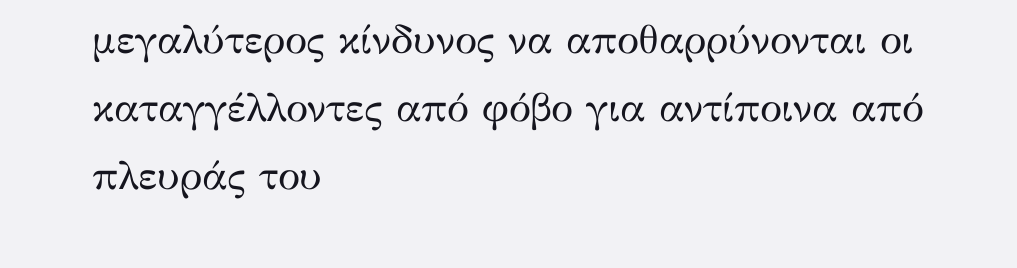μεγαλύτερος κίνδυνος να αποθαρρύνονται οι καταγγέλλοντες από φόβο για αντίποινα από πλευράς του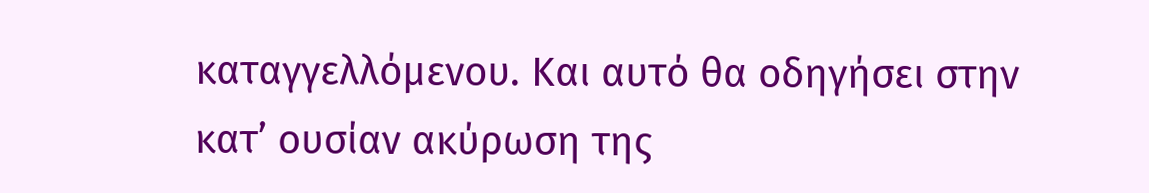καταγγελλόμενου. Και αυτό θα οδηγήσει στην κατ’ ουσίαν ακύρωση της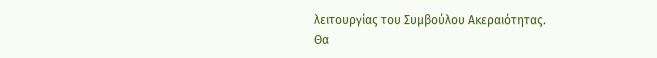λειτουργίας του Συμβούλου Ακεραιότητας.
Θα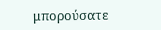μπορούσατε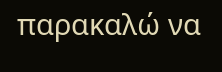παρακαλώ να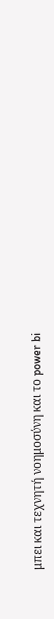μπει και τεχνητή νοημοσύνη και το power bi